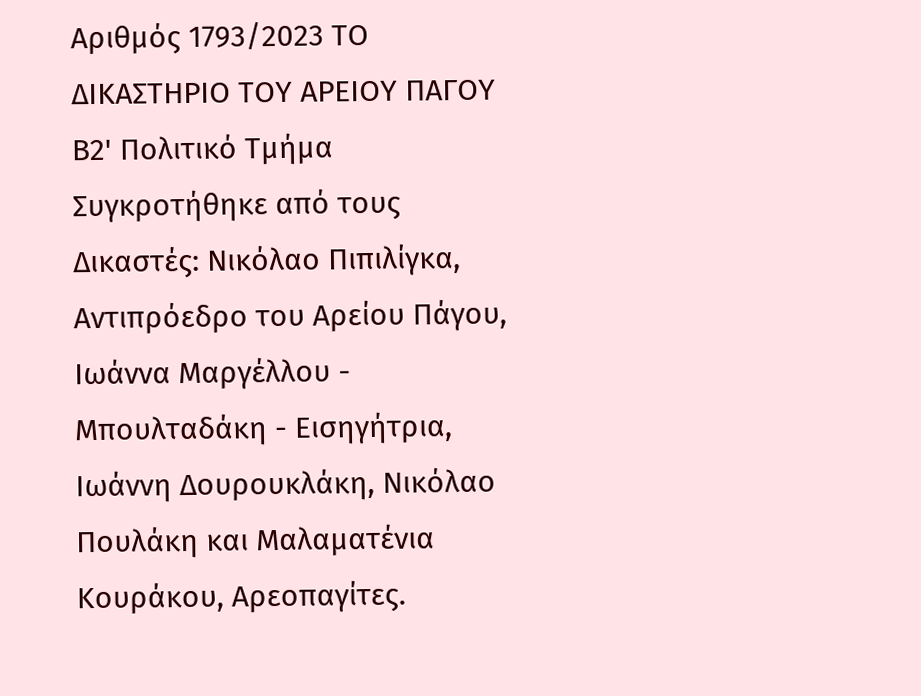Αριθμός 1793/2023 ΤΟ ΔΙΚΑΣΤΗΡΙΟ ΤΟΥ ΑΡΕΙΟΥ ΠΑΓΟΥ Β2' Πολιτικό Τμήμα Συγκροτήθηκε από τους Δικαστές: Νικόλαο Πιπιλίγκα, Αντιπρόεδρο του Αρείου Πάγου, Ιωάννα Μαργέλλου - Μπουλταδάκη - Εισηγήτρια, Ιωάννη Δουρουκλάκη, Νικόλαο Πουλάκη και Μαλαματένια Κουράκου, Αρεοπαγίτες.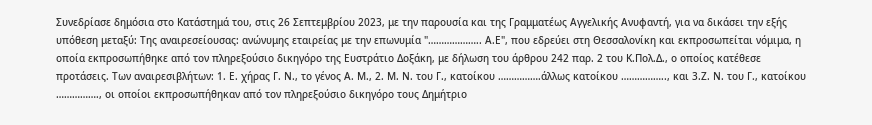Συνεδρίασε δημόσια στο Κατάστημά του, στις 26 Σεπτεμβρίου 2023, με την παρουσία και της Γραμματέως Αγγελικής Ανυφαντή, για να δικάσει την εξής υπόθεση μεταξύ: Της αναιρεσείουσας: ανώνυμης εταιρείας με την επωνυμία "……………….. Α.Ε", που εδρεύει στη Θεσσαλονίκη και εκπροσωπείται νόμιμα, η οποία εκπροσωπήθηκε από τον πληρεξούσιο δικηγόρο της Ευστράτιο Δοξάκη, με δήλωση του άρθρου 242 παρ. 2 του Κ.Πολ.Δ., ο oποίος κατέθεσε προτάσεις. Των αναιρεσιβλήτων: 1. Ε. χήρας Γ. Ν., το γένος Α. Μ., 2. Μ. Ν. του Γ., κατοίκου …………….άλλως κατοίκου …………….., και 3.Ζ. Ν. του Γ., κατοίκου ……………., οι οποίοι εκπροσωπήθηκαν από τον πληρεξούσιο δικηγόρο τους Δημήτριο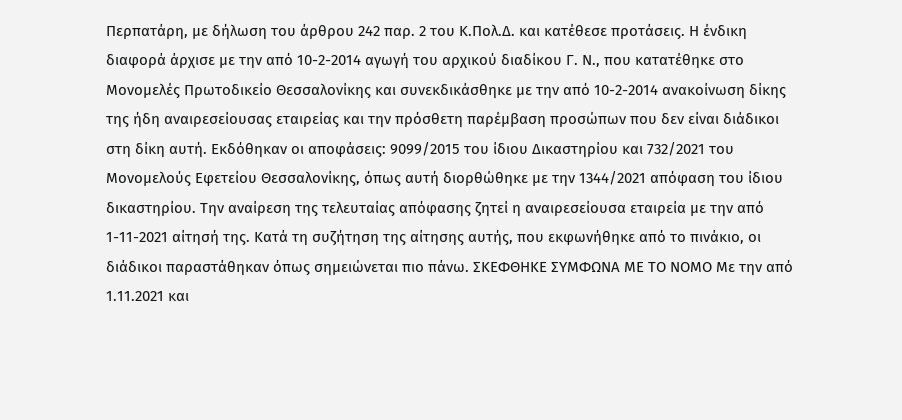Περπατάρη, με δήλωση του άρθρου 242 παρ. 2 του Κ.Πολ.Δ. και κατέθεσε προτάσεις. Η ένδικη διαφορά άρχισε με την από 10-2-2014 αγωγή του αρχικού διαδίκου Γ. Ν., που κατατέθηκε στο Μονομελές Πρωτοδικείο Θεσσαλονίκης και συνεκδικάσθηκε με την από 10-2-2014 ανακοίνωση δίκης της ήδη αναιρεσείουσας εταιρείας και την πρόσθετη παρέμβαση προσώπων που δεν είναι διάδικοι στη δίκη αυτή. Εκδόθηκαν οι αποφάσεις: 9099/2015 του ίδιου Δικαστηρίου και 732/2021 του Μονομελούς Εφετείου Θεσσαλονίκης, όπως αυτή διορθώθηκε με την 1344/2021 απόφαση του ίδιου δικαστηρίου. Την αναίρεση της τελευταίας απόφασης ζητεί η αναιρεσείουσα εταιρεία με την από 1-11-2021 αίτησή της. Κατά τη συζήτηση της αίτησης αυτής, που εκφωνήθηκε από το πινάκιο, οι διάδικοι παραστάθηκαν όπως σημειώνεται πιο πάνω. ΣΚΕΦΘΗΚΕ ΣΥΜΦΩΝΑ ΜΕ ΤΟ ΝΟΜΟ Με την από 1.11.2021 και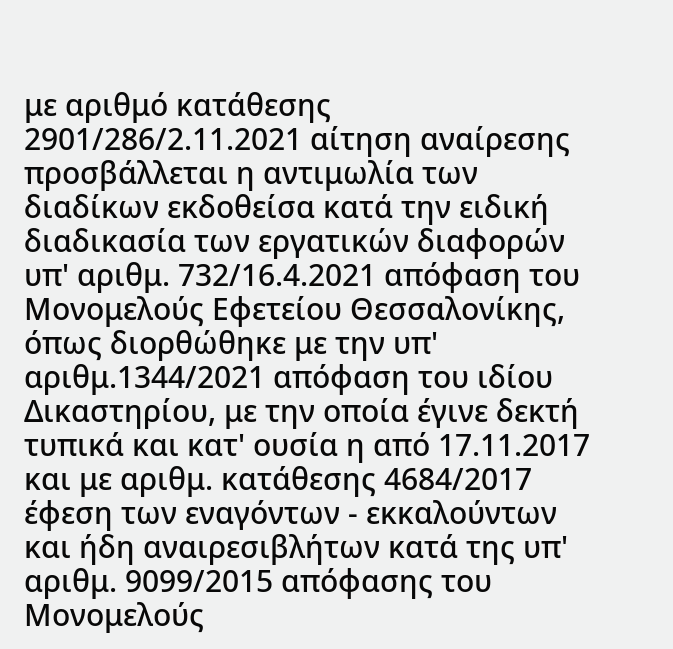με αριθμό κατάθεσης 2901/286/2.11.2021 αίτηση αναίρεσης προσβάλλεται η αντιμωλία των διαδίκων εκδοθείσα κατά την ειδική διαδικασία των εργατικών διαφορών υπ' αριθμ. 732/16.4.2021 απόφαση του Μονομελούς Εφετείου Θεσσαλονίκης, όπως διορθώθηκε με την υπ' αριθμ.1344/2021 απόφαση του ιδίου Δικαστηρίου, με την οποία έγινε δεκτή τυπικά και κατ' ουσία η από 17.11.2017 και με αριθμ. κατάθεσης 4684/2017 έφεση των εναγόντων - εκκαλούντων και ήδη αναιρεσιβλήτων κατά της υπ' αριθμ. 9099/2015 απόφασης του Μονομελούς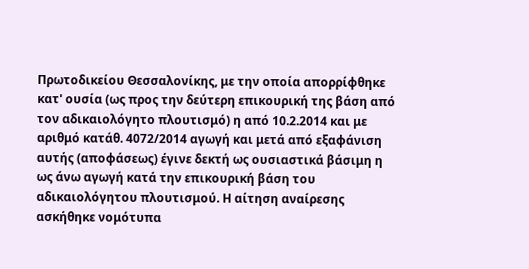Πρωτοδικείου Θεσσαλονίκης, με την οποία απορρίφθηκε κατ' ουσία (ως προς την δεύτερη επικουρική της βάση από τον αδικαιολόγητο πλουτισμό) η από 10.2.2014 και με αριθμό κατάθ. 4072/2014 αγωγή και μετά από εξαφάνιση αυτής (αποφάσεως) έγινε δεκτή ως ουσιαστικά βάσιμη η ως άνω αγωγή κατά την επικουρική βάση του αδικαιολόγητου πλουτισμού. Η αίτηση αναίρεσης ασκήθηκε νομότυπα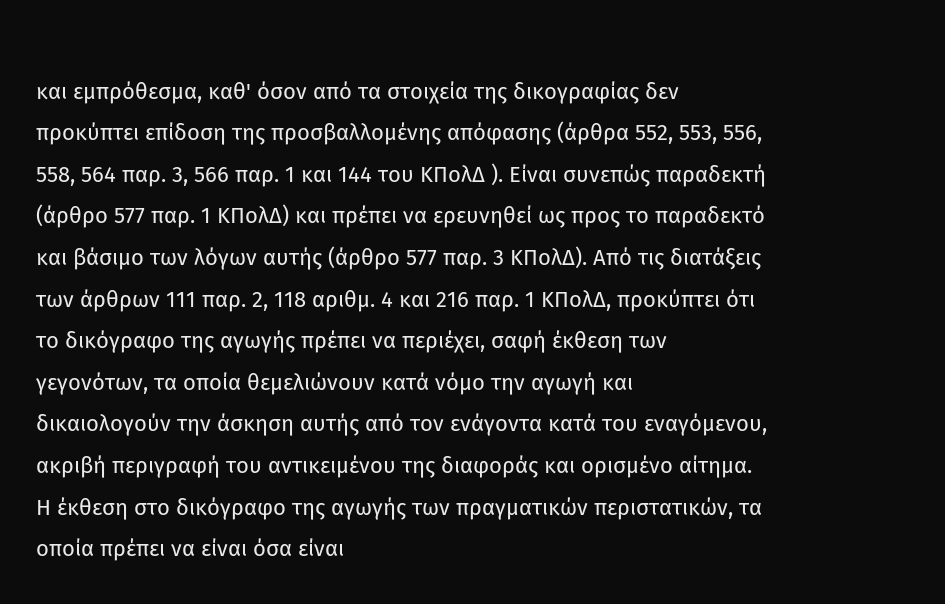και εμπρόθεσμα, καθ' όσον από τα στοιχεία της δικογραφίας δεν προκύπτει επίδοση της προσβαλλομένης απόφασης (άρθρα 552, 553, 556, 558, 564 παρ. 3, 566 παρ. 1 και 144 του ΚΠολΔ ). Είναι συνεπώς παραδεκτή (άρθρο 577 παρ. 1 ΚΠολΔ) και πρέπει να ερευνηθεί ως προς το παραδεκτό και βάσιμο των λόγων αυτής (άρθρο 577 παρ. 3 ΚΠολΔ). Από τις διατάξεις των άρθρων 111 παρ. 2, 118 αριθμ. 4 και 216 παρ. 1 ΚΠολΔ, προκύπτει ότι το δικόγραφο της αγωγής πρέπει να περιέχει, σαφή έκθεση των γεγονότων, τα οποία θεμελιώνουν κατά νόμο την αγωγή και δικαιολογούν την άσκηση αυτής από τον ενάγοντα κατά του εναγόμενου, ακριβή περιγραφή του αντικειμένου της διαφοράς και ορισμένο αίτημα. Η έκθεση στο δικόγραφο της αγωγής των πραγματικών περιστατικών, τα οποία πρέπει να είναι όσα είναι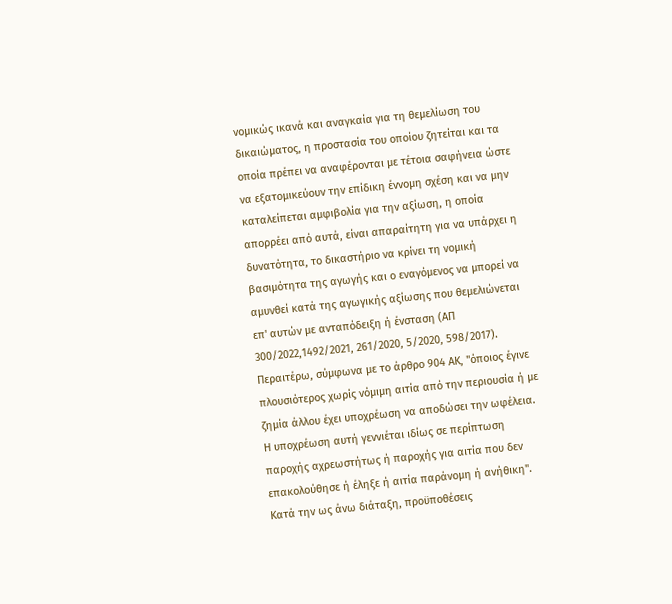νομικώς ικανά και αναγκαία για τη θεμελίωση του δικαιώματος, η προστασία του οποίου ζητείται και τα οποία πρέπει να αναφέρονται με τέτοια σαφήνεια ώστε να εξατομικεύουν την επίδικη έννομη σχέση και να μην καταλείπεται αμφιβολία για την αξίωση, η οποία απορρέει από αυτά, είναι απαραίτητη για να υπάρχει η δυνατότητα, το δικαστήριο να κρίνει τη νομική βασιμότητα της αγωγής και ο εναγόμενος να μπορεί να αμυνθεί κατά της αγωγικής αξίωσης που θεμελιώνεται επ' αυτών με ανταπόδειξη ή ένσταση (ΑΠ 300/2022,1492/2021, 261/2020, 5/2020, 598/2017). Περαιτέρω, σύμφωνα με το άρθρο 904 ΑΚ, "όποιος έγινε πλουσιότερος χωρίς νόμιμη αιτία από την περιουσία ή με ζημία άλλου έχει υποχρέωση να αποδώσει την ωφέλεια. Η υποχρέωση αυτή γεννιέται ιδίως σε περίπτωση παροχής αχρεωστήτως ή παροχής για αιτία που δεν επακολούθησε ή έληξε ή αιτία παράνομη ή ανήθικη". Κατά την ως άνω διάταξη, προϋποθέσεις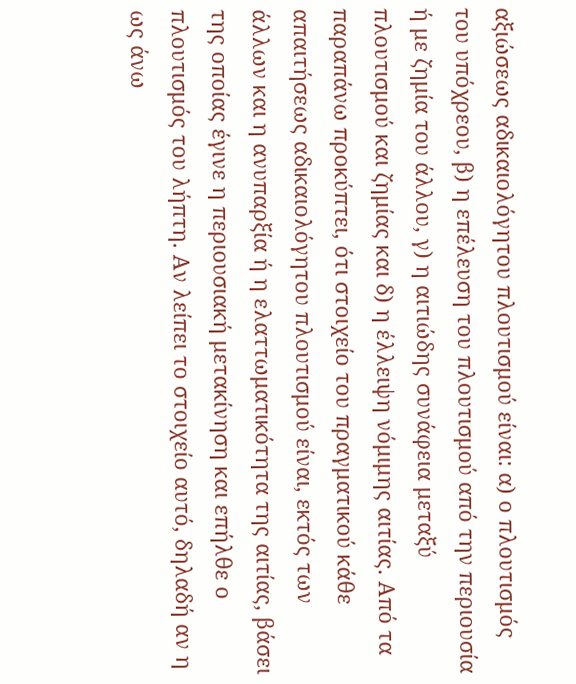αξιώσεως αδικαιολόγητου πλουτισμού είναι: α) ο πλουτισμός του υπόχρεου, β) η επέλευση του πλουτισμού από την περιουσία ή με ζημία του άλλου, γ) η αιτιώδης συνάφεια μεταξύ πλουτισμού και ζημίας και δ) η έλλειψη νόμιμης αιτίας. Από τα παραπάνω προκύπτει, ότι στοιχείο του πραγματικού κάθε απαιτήσεως αδικαιολόγητου πλουτισμού είναι, εκτός των άλλων και η ανυπαρξία ή η ελαττωματικότητα της αιτίας, βάσει της οποίας έγινε η περιουσιακή μετακίνηση και επήλθε ο πλουτισμός του λήπτη. Αν λείπει το στοιχείο αυτό, δηλαδή αν η ως άνω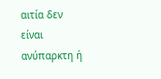αιτία δεν είναι ανύπαρκτη ή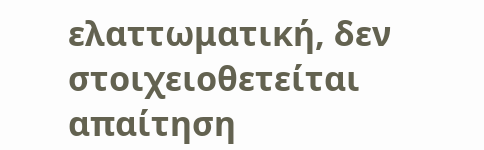ελαττωματική, δεν στοιχειοθετείται απαίτηση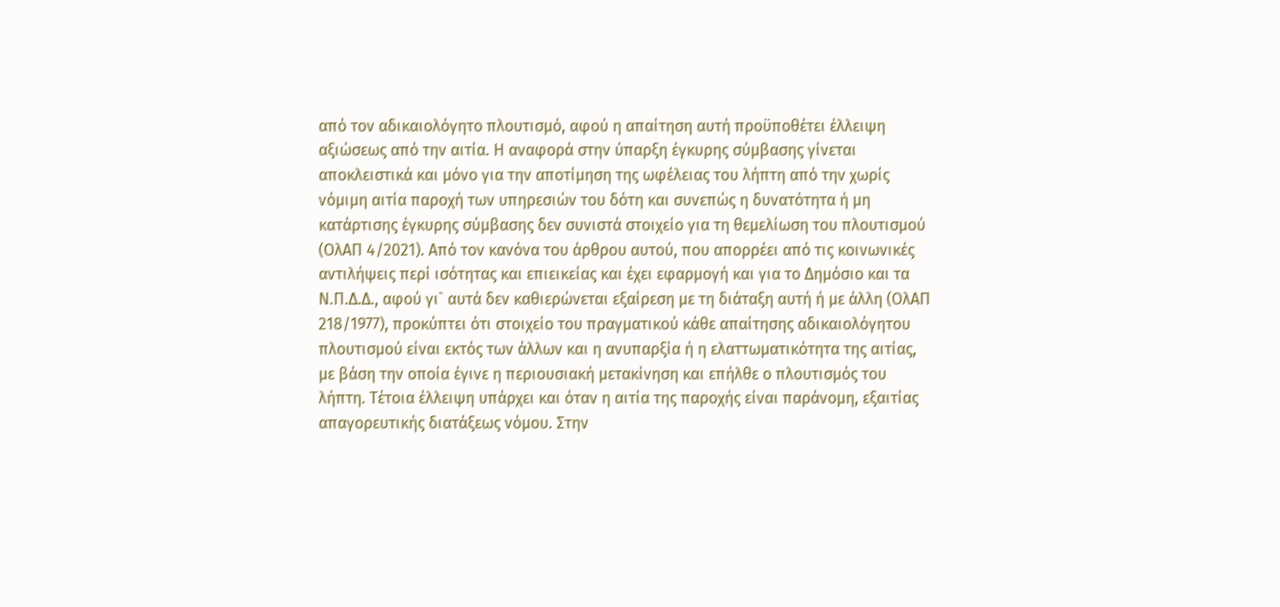από τον αδικαιολόγητο πλουτισμό, αφού η απαίτηση αυτή προϋποθέτει έλλειψη αξιώσεως από την αιτία. Η αναφορά στην ύπαρξη έγκυρης σύμβασης γίνεται αποκλειστικά και μόνο για την αποτίμηση της ωφέλειας του λήπτη από την χωρίς νόμιμη αιτία παροχή των υπηρεσιών του δότη και συνεπώς η δυνατότητα ή μη κατάρτισης έγκυρης σύμβασης δεν συνιστά στοιχείο για τη θεμελίωση του πλουτισμού (ΟλΑΠ 4/2021). Από τον κανόνα του άρθρου αυτού, που απορρέει από τις κοινωνικές αντιλήψεις περί ισότητας και επιεικείας και έχει εφαρμογή και για το Δημόσιο και τα Ν.Π.Δ.Δ., αφού γι` αυτά δεν καθιερώνεται εξαίρεση με τη διάταξη αυτή ή με άλλη (ΟλΑΠ 218/1977), προκύπτει ότι στοιχείο του πραγματικού κάθε απαίτησης αδικαιολόγητου πλουτισμού είναι εκτός των άλλων και η ανυπαρξία ή η ελαττωματικότητα της αιτίας, με βάση την οποία έγινε η περιουσιακή μετακίνηση και επήλθε ο πλουτισμός του λήπτη. Τέτοια έλλειψη υπάρχει και όταν η αιτία της παροχής είναι παράνομη, εξαιτίας απαγορευτικής διατάξεως νόμου. Στην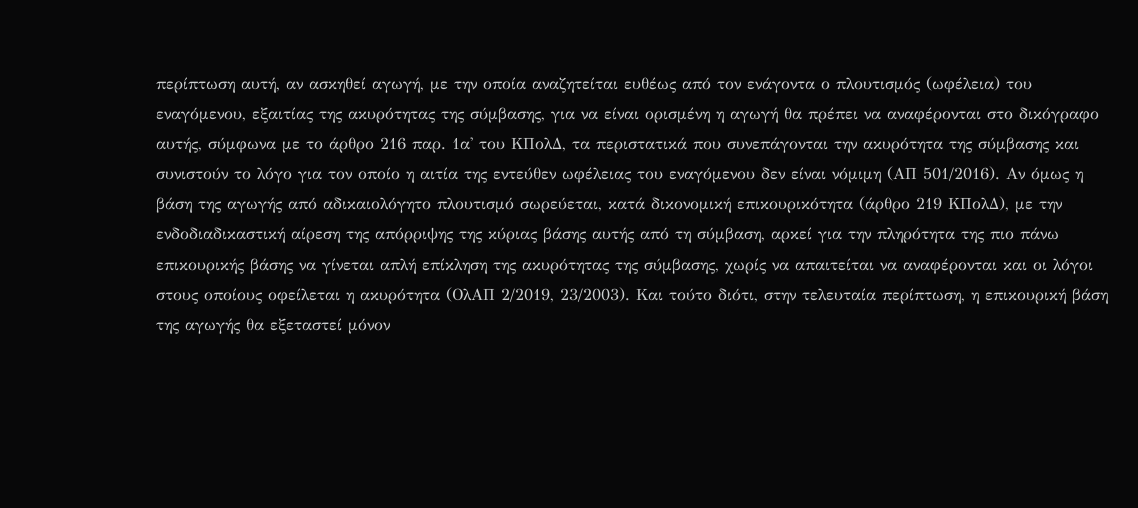περίπτωση αυτή, αν ασκηθεί αγωγή, με την οποία αναζητείται ευθέως από τον ενάγοντα ο πλουτισμός (ωφέλεια) του εναγόμενου, εξαιτίας της ακυρότητας της σύμβασης, για να είναι ορισμένη η αγωγή θα πρέπει να αναφέρονται στο δικόγραφο αυτής, σύμφωνα με το άρθρο 216 παρ. 1α' του ΚΠολΔ, τα περιστατικά που συνεπάγονται την ακυρότητα της σύμβασης και συνιστούν το λόγο για τον οποίο η αιτία της εντεύθεν ωφέλειας του εναγόμενου δεν είναι νόμιμη (ΑΠ 501/2016). Αν όμως η βάση της αγωγής από αδικαιολόγητο πλουτισμό σωρεύεται, κατά δικονομική επικουρικότητα (άρθρο 219 ΚΠολΔ), με την ενδοδιαδικαστική αίρεση της απόρριψης της κύριας βάσης αυτής από τη σύμβαση, αρκεί για την πληρότητα της πιο πάνω επικουρικής βάσης να γίνεται απλή επίκληση της ακυρότητας της σύμβασης, χωρίς να απαιτείται να αναφέρονται και οι λόγοι στους οποίους οφείλεται η ακυρότητα (ΟλΑΠ 2/2019, 23/2003). Και τούτο διότι, στην τελευταία περίπτωση, η επικουρική βάση της αγωγής θα εξεταστεί μόνον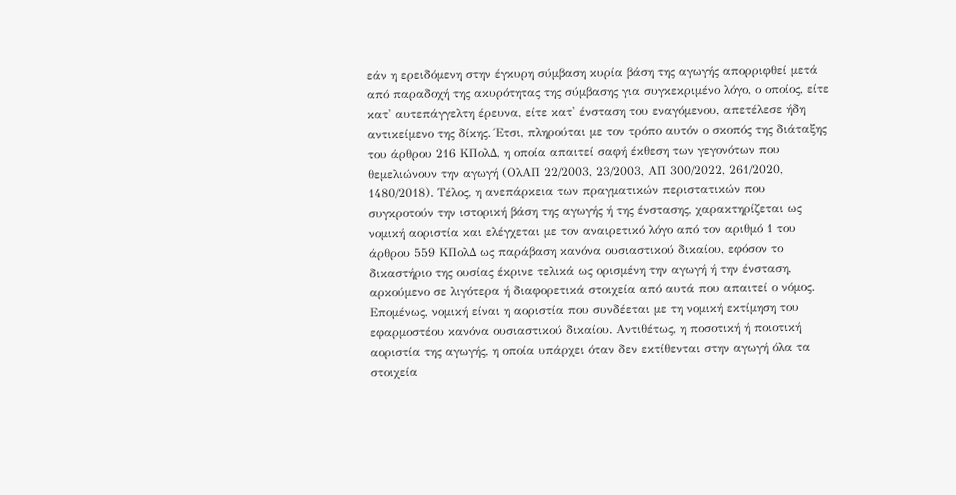εάν η ερειδόμενη στην έγκυρη σύμβαση κυρία βάση της αγωγής απορριφθεί μετά από παραδοχή της ακυρότητας της σύμβασης για συγκεκριμένο λόγο, ο οποίος, είτε κατ' αυτεπάγγελτη έρευνα, είτε κατ' ένσταση του εναγόμενου, απετέλεσε ήδη αντικείμενο της δίκης. Έτσι, πληρούται με τον τρόπο αυτόν ο σκοπός της διάταξης του άρθρου 216 ΚΠολΔ, η οποία απαιτεί σαφή έκθεση των γεγονότων που θεμελιώνουν την αγωγή (ΟλΑΠ 22/2003, 23/2003, ΑΠ 300/2022, 261/2020, 1480/2018). Τέλος, η ανεπάρκεια των πραγματικών περιστατικών που συγκροτούν την ιστορική βάση της αγωγής ή της ένστασης, χαρακτηρίζεται ως νομική αοριστία και ελέγχεται με τον αναιρετικό λόγο από τον αριθμό 1 του άρθρου 559 ΚΠολΔ ως παράβαση κανόνα ουσιαστικού δικαίου, εφόσον το δικαστήριο της ουσίας έκρινε τελικά ως ορισμένη την αγωγή ή την ένσταση, αρκούμενο σε λιγότερα ή διαφορετικά στοιχεία από αυτά που απαιτεί ο νόμος. Επομένως, νομική είναι η αοριστία που συνδέεται με τη νομική εκτίμηση του εφαρμοστέου κανόνα ουσιαστικού δικαίου. Αντιθέτως, η ποσοτική ή ποιοτική αοριστία της αγωγής, η οποία υπάρχει όταν δεν εκτίθενται στην αγωγή όλα τα στοιχεία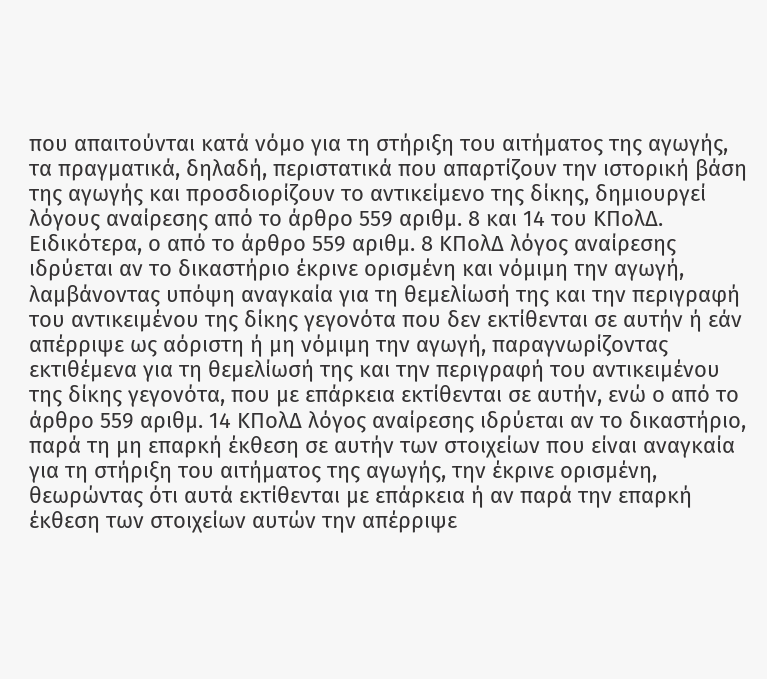που απαιτούνται κατά νόμο για τη στήριξη του αιτήματος της αγωγής, τα πραγματικά, δηλαδή, περιστατικά που απαρτίζουν την ιστορική βάση της αγωγής και προσδιορίζουν το αντικείμενο της δίκης, δημιουργεί λόγους αναίρεσης από το άρθρο 559 αριθμ. 8 και 14 του ΚΠολΔ. Ειδικότερα, ο από το άρθρο 559 αριθμ. 8 ΚΠολΔ λόγος αναίρεσης ιδρύεται αν το δικαστήριο έκρινε ορισμένη και νόμιμη την αγωγή, λαμβάνοντας υπόψη αναγκαία για τη θεμελίωσή της και την περιγραφή του αντικειμένου της δίκης γεγονότα που δεν εκτίθενται σε αυτήν ή εάν απέρριψε ως αόριστη ή μη νόμιμη την αγωγή, παραγνωρίζοντας εκτιθέμενα για τη θεμελίωσή της και την περιγραφή του αντικειμένου της δίκης γεγονότα, που με επάρκεια εκτίθενται σε αυτήν, ενώ ο από το άρθρο 559 αριθμ. 14 ΚΠολΔ λόγος αναίρεσης ιδρύεται αν το δικαστήριο, παρά τη μη επαρκή έκθεση σε αυτήν των στοιχείων που είναι αναγκαία για τη στήριξη του αιτήματος της αγωγής, την έκρινε ορισμένη, θεωρώντας ότι αυτά εκτίθενται με επάρκεια ή αν παρά την επαρκή έκθεση των στοιχείων αυτών την απέρριψε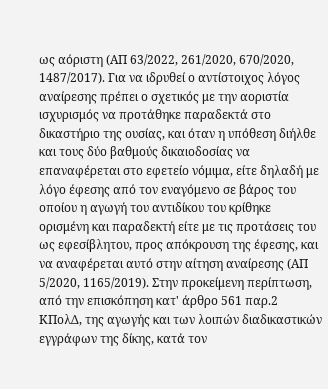ως αόριστη (ΑΠ 63/2022, 261/2020, 670/2020, 1487/2017). Για να ιδρυθεί ο αντίστοιχος λόγος αναίρεσης πρέπει ο σχετικός με την αοριστία ισχυρισμός να προτάθηκε παραδεκτά στο δικαστήριο της ουσίας, και όταν η υπόθεση διήλθε και τους δύο βαθμούς δικαιοδοσίας να επαναφέρεται στο εφετείο νόμιμα, είτε δηλαδή με λόγο έφεσης από τον εναγόμενο σε βάρος του οποίου η αγωγή του αντιδίκου του κρίθηκε ορισμένη και παραδεκτή είτε με τις προτάσεις του ως εφεσίβλητου, προς απόκρουση της έφεσης, και να αναφέρεται αυτό στην αίτηση αναίρεσης (ΑΠ 5/2020, 1165/2019). Στην προκείμενη περίπτωση, από την επισκόπηση κατ' άρθρο 561 παρ.2 ΚΠολΔ, της αγωγής και των λοιπών διαδικαστικών εγγράφων της δίκης, κατά τον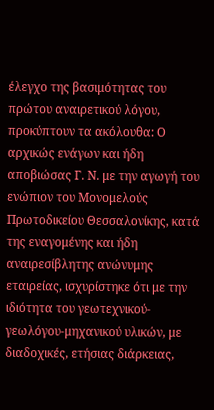έλεγχο της βασιμότητας του πρώτου αναιρετικού λόγου, προκύπτουν τα ακόλουθα: Ο αρχικώς ενάγων και ήδη αποβιώσας Γ. Ν. με την αγωγή του ενώπιον του Μονομελούς Πρωτοδικείου Θεσσαλονίκης, κατά της εναγομένης και ήδη αναιρεσίβλητης ανώνυμης εταιρείας, ισχυρίστηκε ότι με την ιδιότητα του γεωτεχνικού-γεωλόγου-μηχανικού υλικών, με διαδοχικές, ετήσιας διάρκειας,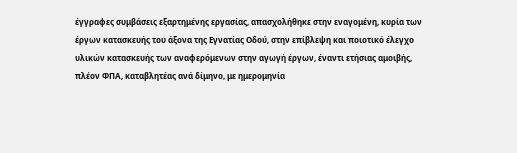έγγραφες συμβάσεις εξαρτημένης εργασίας, απασχολήθηκε στην εναγομένη, κυρία των έργων κατασκευής του άξονα της Εγνατίας Οδού, στην επίβλεψη και ποιοτικό έλεγχο υλικών κατασκευής των αναφερόμενων στην αγωγή έργων, έναντι ετήσιας αμοιβής, πλέον ΦΠΑ, καταβλητέας ανά δίμηνο, με ημερομηνία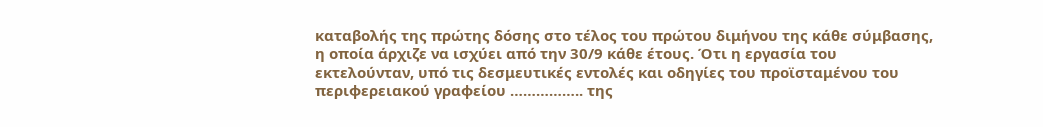καταβολής της πρώτης δόσης στο τέλος του πρώτου διμήνου της κάθε σύμβασης, η οποία άρχιζε να ισχύει από την 30/9 κάθε έτους. Ότι η εργασία του εκτελούνταν, υπό τις δεσμευτικές εντολές και οδηγίες του προϊσταμένου του περιφερειακού γραφείου …………….. της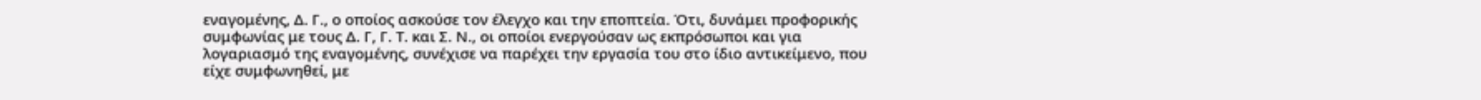εναγομένης, Δ. Γ., ο οποίος ασκούσε τον έλεγχο και την εποπτεία. Ότι, δυνάμει προφορικής συμφωνίας με τους Δ. Γ, Γ. Τ. και Σ. Ν., οι οποίοι ενεργούσαν ως εκπρόσωποι και για λογαριασμό της εναγομένης, συνέχισε να παρέχει την εργασία του στο ίδιο αντικείμενο, που είχε συμφωνηθεί, με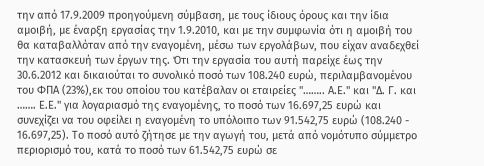την από 17.9.2009 προηγούμενη σύμβαση, με τους ίδιους όρους και την ίδια αμοιβή, με έναρξη εργασίας την 1.9.2010, και με την συμφωνία ότι η αμοιβή του θα καταβαλλόταν από την εναγομένη, μέσω των εργολάβων, που είχαν αναδεχθεί την κατασκευή των έργων της. Ότι την εργασία του αυτή παρείχε έως την 30.6.2012 και δικαιούται το συνολικό ποσό των 108.240 ευρώ, περιλαμβανομένου του ΦΠΑ (23%),εκ του οποίου του κατέβαλαν οι εταιρείες "…….. Α.Ε." και "Δ. Γ. και ……. Ε.Ε." για λογαριασμό της εναγομένης, το ποσό των 16.697,25 ευρώ και συνεχίζει να του οφείλει η εναγομένη το υπόλοιπο των 91.542,75 ευρώ (108.240 - 16.697,25). Το ποσό αυτό ζήτησε με την αγωγή του, μετά από νομότυπο σύμμετρο περιορισμό του, κατά το ποσό των 61.542,75 ευρώ σε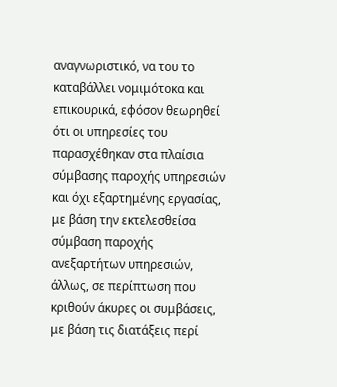αναγνωριστικό, να του το καταβάλλει νομιμότοκα και επικουρικά, εφόσον θεωρηθεί ότι οι υπηρεσίες του παρασχέθηκαν στα πλαίσια σύμβασης παροχής υπηρεσιών και όχι εξαρτημένης εργασίας, με βάση την εκτελεσθείσα σύμβαση παροχής ανεξαρτήτων υπηρεσιών, άλλως, σε περίπτωση που κριθούν άκυρες οι συμβάσεις, με βάση τις διατάξεις περί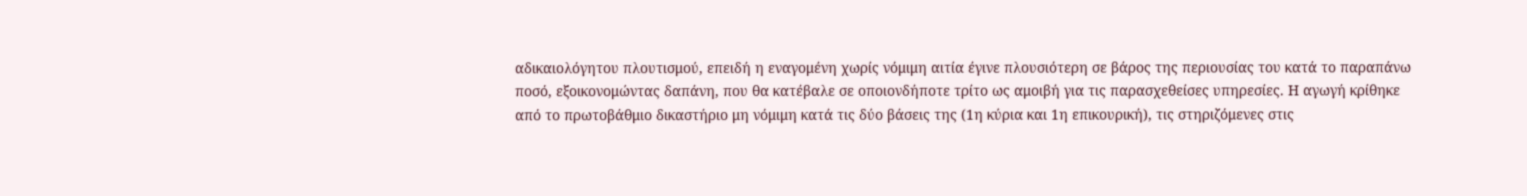αδικαιολόγητου πλουτισμού, επειδή η εναγομένη χωρίς νόμιμη αιτία έγινε πλουσιότερη σε βάρος της περιουσίας του κατά το παραπάνω ποσό, εξοικονομώντας δαπάνη, που θα κατέβαλε σε οποιονδήποτε τρίτο ως αμοιβή για τις παρασχεθείσες υπηρεσίες. Η αγωγή κρίθηκε από το πρωτοβάθμιο δικαστήριο μη νόμιμη κατά τις δύο βάσεις της (1η κύρια και 1η επικουρική), τις στηριζόμενες στις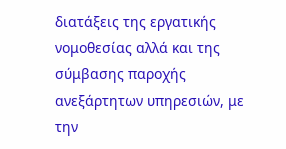διατάξεις της εργατικής νομοθεσίας αλλά και της σύμβασης παροχής ανεξάρτητων υπηρεσιών, με την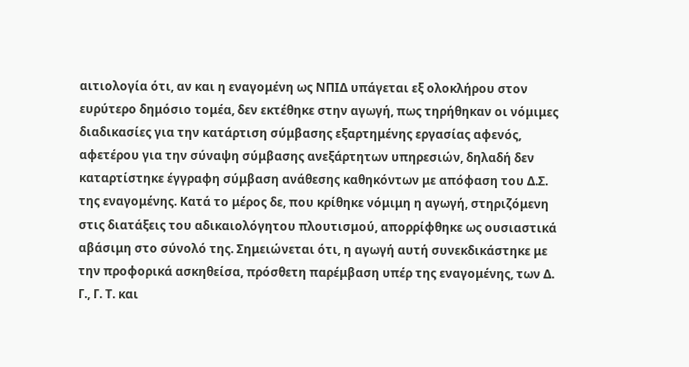αιτιολογία ότι, αν και η εναγομένη ως ΝΠΙΔ υπάγεται εξ ολοκλήρου στον ευρύτερο δημόσιο τομέα, δεν εκτέθηκε στην αγωγή, πως τηρήθηκαν οι νόμιμες διαδικασίες για την κατάρτιση σύμβασης εξαρτημένης εργασίας αφενός, αφετέρου για την σύναψη σύμβασης ανεξάρτητων υπηρεσιών, δηλαδή δεν καταρτίστηκε έγγραφη σύμβαση ανάθεσης καθηκόντων με απόφαση του Δ.Σ. της εναγομένης. Κατά το μέρος δε, που κρίθηκε νόμιμη η αγωγή, στηριζόμενη στις διατάξεις του αδικαιολόγητου πλουτισμού, απορρίφθηκε ως ουσιαστικά αβάσιμη στο σύνολό της. Σημειώνεται ότι, η αγωγή αυτή συνεκδικάστηκε με την προφορικά ασκηθείσα, πρόσθετη παρέμβαση υπέρ της εναγομένης, των Δ. Γ., Γ. Τ. και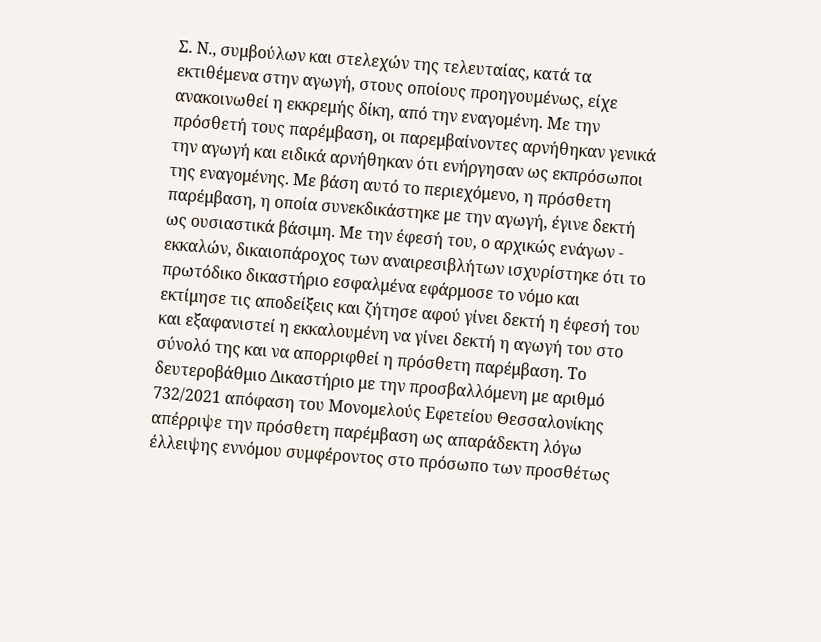Σ. Ν., συμβούλων και στελεχών της τελευταίας, κατά τα εκτιθέμενα στην αγωγή, στους οποίους προηγουμένως, είχε ανακοινωθεί η εκκρεμής δίκη, από την εναγομένη. Με την πρόσθετή τους παρέμβαση, οι παρεμβαίνοντες αρνήθηκαν γενικά την αγωγή και ειδικά αρνήθηκαν ότι ενήργησαν ως εκπρόσωποι της εναγομένης. Με βάση αυτό το περιεχόμενο, η πρόσθετη παρέμβαση, η οποία συνεκδικάστηκε με την αγωγή, έγινε δεκτή ως ουσιαστικά βάσιμη. Με την έφεσή του, ο αρχικώς ενάγων - εκκαλών, δικαιοπάροχος των αναιρεσιβλήτων ισχυρίστηκε ότι το πρωτόδικο δικαστήριο εσφαλμένα εφάρμοσε το νόμο και εκτίμησε τις αποδείξεις και ζήτησε αφού γίνει δεκτή η έφεσή του και εξαφανιστεί η εκκαλουμένη να γίνει δεκτή η αγωγή του στο σύνολό της και να απορριφθεί η πρόσθετη παρέμβαση. Το δευτεροβάθμιο Δικαστήριο με την προσβαλλόμενη με αριθμό 732/2021 απόφαση του Μονομελούς Εφετείου Θεσσαλονίκης απέρριψε την πρόσθετη παρέμβαση ως απαράδεκτη λόγω έλλειψης εννόμου συμφέροντος στο πρόσωπο των προσθέτως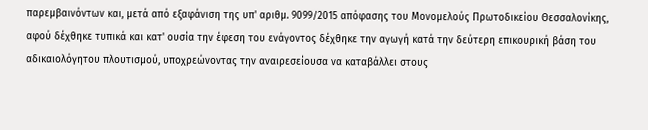παρεμβαινόντων και, μετά από εξαφάνιση της υπ' αριθμ. 9099/2015 απόφασης του Μονομελούς Πρωτοδικείου Θεσσαλονίκης, αφού δέχθηκε τυπικά και κατ' ουσία την έφεση του ενάγοντος δέχθηκε την αγωγή κατά την δεύτερη επικουρική βάση του αδικαιολόγητου πλουτισμού, υποχρεώνοντας την αναιρεσείουσα να καταβάλλει στους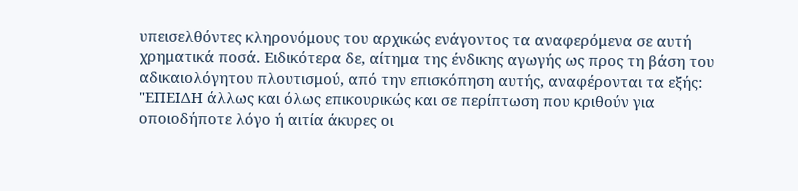υπεισελθόντες κληρονόμους του αρχικώς ενάγοντος τα αναφερόμενα σε αυτή χρηματικά ποσά. Ειδικότερα δε, αίτημα της ένδικης αγωγής ως προς τη βάση του αδικαιολόγητου πλουτισμού, από την επισκόπηση αυτής, αναφέρονται τα εξής: "ΕΠΕΙΔΗ άλλως και όλως επικουρικώς και σε περίπτωση που κριθούν για οποιοδήποτε λόγο ή αιτία άκυρες οι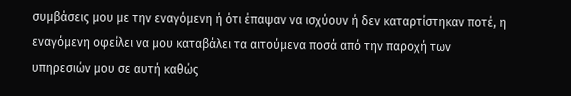συμβάσεις μου με την εναγόμενη ή ότι έπαψαν να ισχύουν ή δεν καταρτίστηκαν ποτέ, η εναγόμενη οφείλει να μου καταβάλει τα αιτούμενα ποσά από την παροχή των υπηρεσιών μου σε αυτή καθώς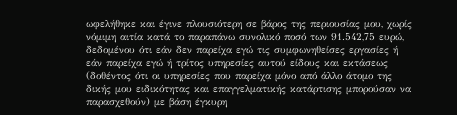ωφελήθηκε και έγινε πλουσιότερη σε βάρος της περιουσίας μου, χωρίς νόμιμη αιτία κατά το παραπάνω συνολικό ποσό των 91.542,75 ευρώ, δεδομένου ότι εάν δεν παρείχα εγώ τις συμφωνηθείσες εργασίες ή εάν παρείχα εγώ ή τρίτος υπηρεσίες αυτού είδους και εκτάσεως (δοθέντος ότι οι υπηρεσίες που παρείχα μόνο από άλλο άτομο της δικής μου ειδικότητας και επαγγελματικής κατάρτισης μπορούσαν να παρασχεθούν) με βάση έγκυρη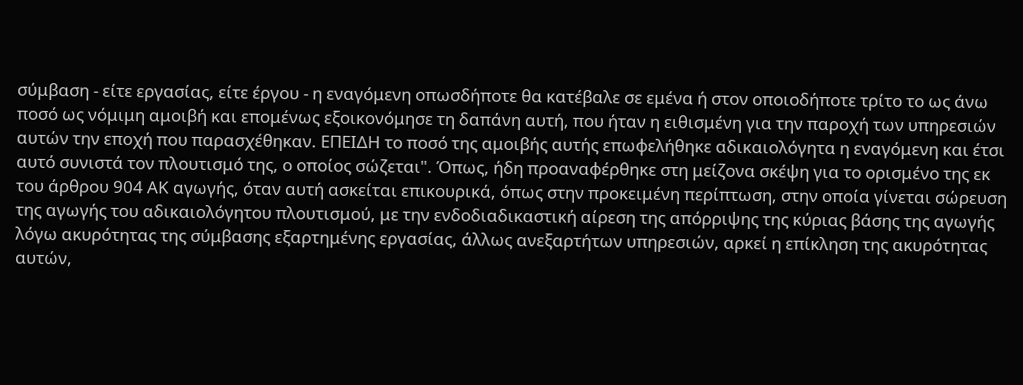σύμβαση - είτε εργασίας, είτε έργου - η εναγόμενη οπωσδήποτε θα κατέβαλε σε εμένα ή στον οποιοδήποτε τρίτο το ως άνω ποσό ως νόμιμη αμοιβή και επομένως εξοικονόμησε τη δαπάνη αυτή, που ήταν η ειθισμένη για την παροχή των υπηρεσιών αυτών την εποχή που παρασχέθηκαν. ΕΠΕΙΔΗ το ποσό της αμοιβής αυτής επωφελήθηκε αδικαιολόγητα η εναγόμενη και έτσι αυτό συνιστά τον πλουτισμό της, ο οποίος σώζεται". Όπως, ήδη προαναφέρθηκε στη μείζονα σκέψη για το ορισμένο της εκ του άρθρου 904 ΑΚ αγωγής, όταν αυτή ασκείται επικουρικά, όπως στην προκειμένη περίπτωση, στην οποία γίνεται σώρευση της αγωγής του αδικαιολόγητου πλουτισμού, με την ενδοδιαδικαστική αίρεση της απόρριψης της κύριας βάσης της αγωγής λόγω ακυρότητας της σύμβασης εξαρτημένης εργασίας, άλλως ανεξαρτήτων υπηρεσιών, αρκεί η επίκληση της ακυρότητας αυτών,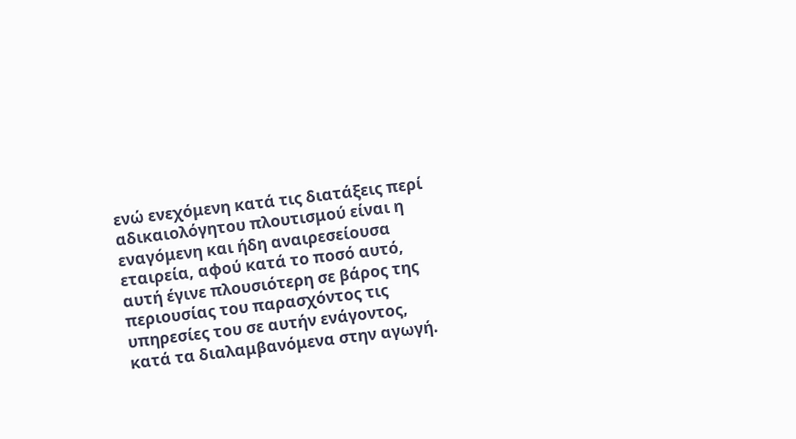ενώ ενεχόμενη κατά τις διατάξεις περί αδικαιολόγητου πλουτισμού είναι η εναγόμενη και ήδη αναιρεσείουσα εταιρεία, αφού κατά το ποσό αυτό, αυτή έγινε πλουσιότερη σε βάρος της περιουσίας του παρασχόντος τις υπηρεσίες του σε αυτήν ενάγοντος, κατά τα διαλαμβανόμενα στην αγωγή.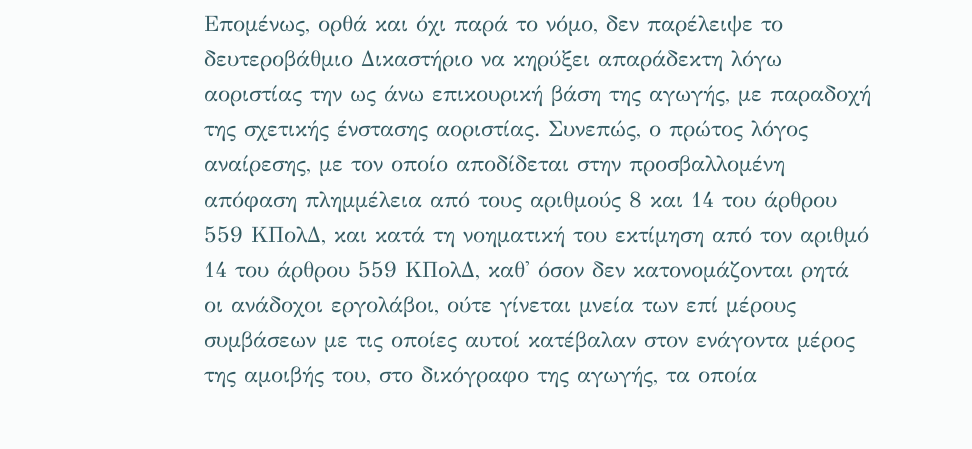Επομένως, ορθά και όχι παρά το νόμο, δεν παρέλειψε το δευτεροβάθμιο Δικαστήριο να κηρύξει απαράδεκτη λόγω αοριστίας την ως άνω επικουρική βάση της αγωγής, με παραδοχή της σχετικής ένστασης αοριστίας. Συνεπώς, ο πρώτος λόγος αναίρεσης, με τον οποίο αποδίδεται στην προσβαλλομένη απόφαση πλημμέλεια από τους αριθμούς 8 και 14 του άρθρου 559 ΚΠολΔ, και κατά τη νοηματική του εκτίμηση από τον αριθμό 14 του άρθρου 559 ΚΠολΔ, καθ' όσον δεν κατονομάζονται ρητά οι ανάδοχοι εργολάβοι, ούτε γίνεται μνεία των επί μέρους συμβάσεων με τις οποίες αυτοί κατέβαλαν στον ενάγοντα μέρος της αμοιβής του, στο δικόγραφο της αγωγής, τα οποία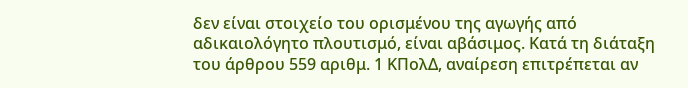δεν είναι στοιχείο του ορισμένου της αγωγής από αδικαιολόγητο πλουτισμό, είναι αβάσιμος. Κατά τη διάταξη του άρθρου 559 αριθμ. 1 ΚΠολΔ, αναίρεση επιτρέπεται αν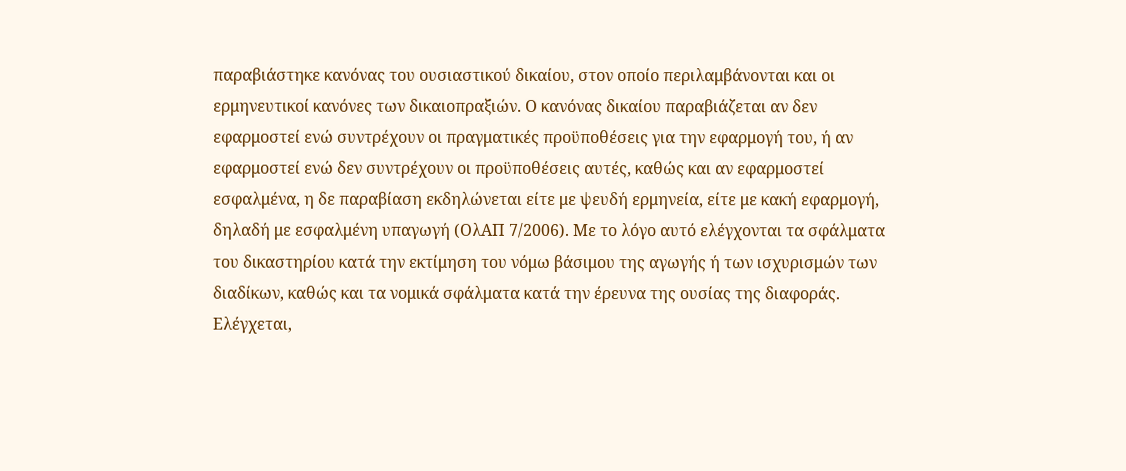παραβιάστηκε κανόνας του ουσιαστικού δικαίου, στον οποίο περιλαμβάνονται και οι ερμηνευτικοί κανόνες των δικαιοπραξιών. Ο κανόνας δικαίου παραβιάζεται αν δεν εφαρμοστεί ενώ συντρέχουν οι πραγματικές προϋποθέσεις για την εφαρμογή του, ή αν εφαρμοστεί ενώ δεν συντρέχουν οι προϋποθέσεις αυτές, καθώς και αν εφαρμοστεί εσφαλμένα, η δε παραβίαση εκδηλώνεται είτε με ψευδή ερμηνεία, είτε με κακή εφαρμογή, δηλαδή με εσφαλμένη υπαγωγή (ΟλΑΠ 7/2006). Με το λόγο αυτό ελέγχονται τα σφάλματα του δικαστηρίου κατά την εκτίμηση του νόμω βάσιμου της αγωγής ή των ισχυρισμών των διαδίκων, καθώς και τα νομικά σφάλματα κατά την έρευνα της ουσίας της διαφοράς. Ελέγχεται,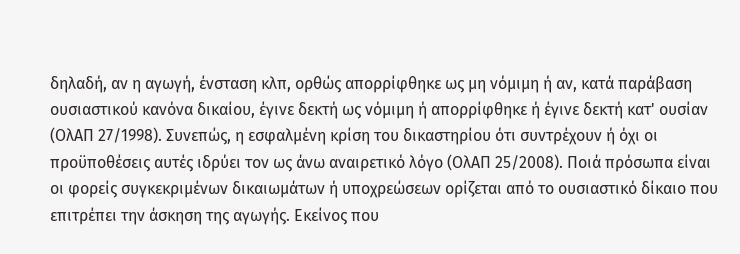δηλαδή, αν η αγωγή, ένσταση κλπ, ορθώς απορρίφθηκε ως μη νόμιμη ή αν, κατά παράβαση ουσιαστικού κανόνα δικαίου, έγινε δεκτή ως νόμιμη ή απορρίφθηκε ή έγινε δεκτή κατ' ουσίαν (ΟλΑΠ 27/1998). Συνεπώς, η εσφαλμένη κρίση του δικαστηρίου ότι συντρέχουν ή όχι οι προϋποθέσεις αυτές ιδρύει τον ως άνω αναιρετικό λόγο (ΟλΑΠ 25/2008). Ποιά πρόσωπα είναι οι φορείς συγκεκριμένων δικαιωμάτων ή υποχρεώσεων ορίζεται από το ουσιαστικό δίκαιο που επιτρέπει την άσκηση της αγωγής. Εκείνος που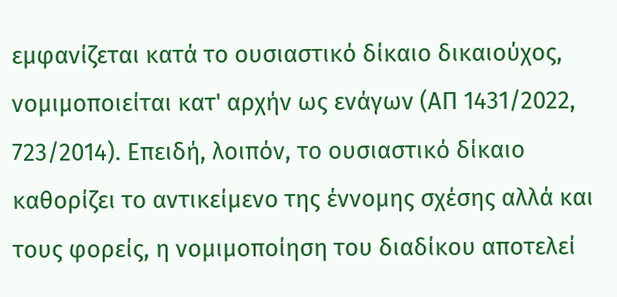εμφανίζεται κατά το ουσιαστικό δίκαιο δικαιούχος, νομιμοποιείται κατ' αρχήν ως ενάγων (ΑΠ 1431/2022, 723/2014). Επειδή, λοιπόν, το ουσιαστικό δίκαιο καθορίζει το αντικείμενο της έννομης σχέσης αλλά και τους φορείς, η νομιμοποίηση του διαδίκου αποτελεί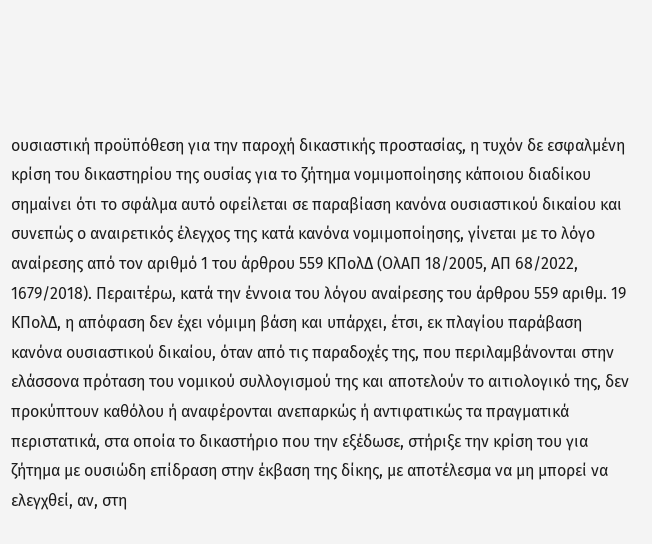ουσιαστική προϋπόθεση για την παροχή δικαστικής προστασίας, η τυχόν δε εσφαλμένη κρίση του δικαστηρίου της ουσίας για το ζήτημα νομιμοποίησης κάποιου διαδίκου σημαίνει ότι το σφάλμα αυτό οφείλεται σε παραβίαση κανόνα ουσιαστικού δικαίου και συνεπώς ο αναιρετικός έλεγχος της κατά κανόνα νομιμοποίησης, γίνεται με το λόγο αναίρεσης από τον αριθμό 1 του άρθρου 559 ΚΠολΔ (ΟλΑΠ 18/2005, ΑΠ 68/2022, 1679/2018). Περαιτέρω, κατά την έννοια του λόγου αναίρεσης του άρθρου 559 αριθμ. 19 ΚΠολΔ, η απόφαση δεν έχει νόμιμη βάση και υπάρχει, έτσι, εκ πλαγίου παράβαση κανόνα ουσιαστικού δικαίου, όταν από τις παραδοχές της, που περιλαμβάνονται στην ελάσσονα πρόταση του νομικού συλλογισμού της και αποτελούν το αιτιολογικό της, δεν προκύπτουν καθόλου ή αναφέρονται ανεπαρκώς ή αντιφατικώς τα πραγματικά περιστατικά, στα οποία το δικαστήριο που την εξέδωσε, στήριξε την κρίση του για ζήτημα με ουσιώδη επίδραση στην έκβαση της δίκης, με αποτέλεσμα να μη μπορεί να ελεγχθεί, αν, στη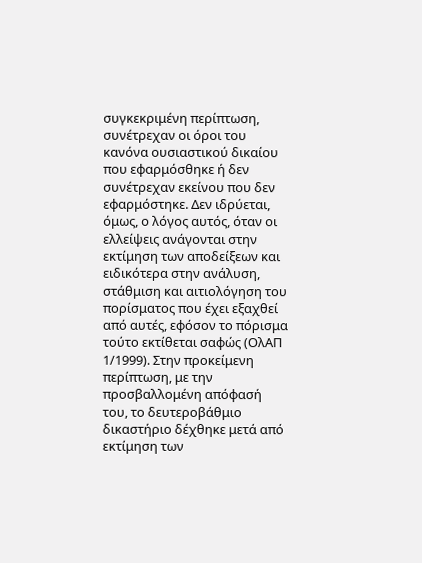συγκεκριμένη περίπτωση, συνέτρεχαν οι όροι του κανόνα ουσιαστικού δικαίου που εφαρμόσθηκε ή δεν συνέτρεχαν εκείνου που δεν εφαρμόστηκε. Δεν ιδρύεται, όμως, ο λόγος αυτός, όταν οι ελλείψεις ανάγονται στην εκτίμηση των αποδείξεων και ειδικότερα στην ανάλυση, στάθμιση και αιτιολόγηση του πορίσματος που έχει εξαχθεί από αυτές, εφόσον το πόρισμα τούτο εκτίθεται σαφώς (ΟλΑΠ 1/1999). Στην προκείμενη περίπτωση, με την προσβαλλομένη απόφασή του, το δευτεροβάθμιο δικαστήριο δέχθηκε μετά από εκτίμηση των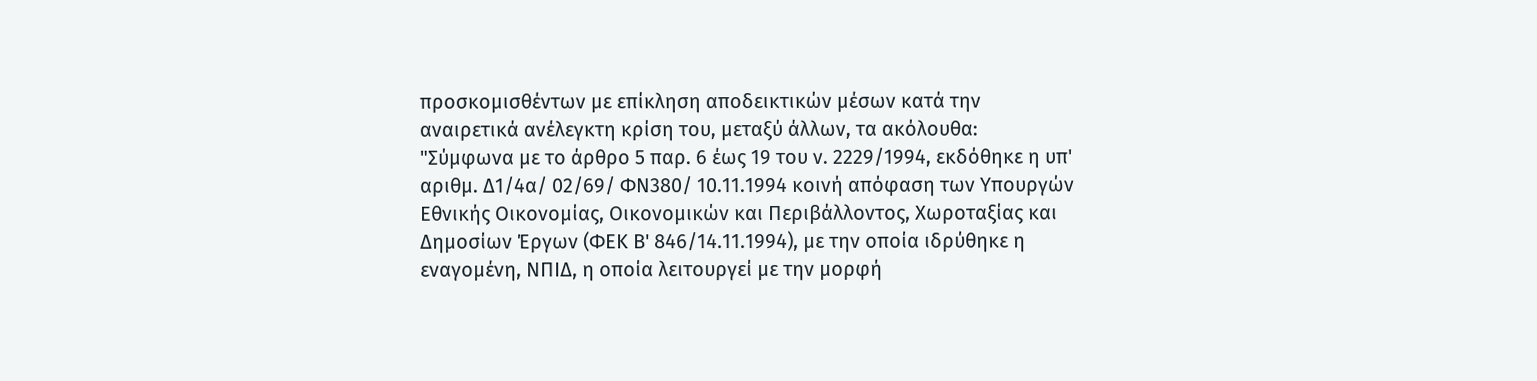προσκομισθέντων με επίκληση αποδεικτικών μέσων κατά την αναιρετικά ανέλεγκτη κρίση του, μεταξύ άλλων, τα ακόλουθα: "Σύμφωνα με το άρθρο 5 παρ. 6 έως 19 του ν. 2229/1994, εκδόθηκε η υπ' αριθμ. Δ1/4α/ 02/69/ ΦΝ380/ 10.11.1994 κοινή απόφαση των Υπουργών Εθνικής Οικονομίας, Οικονομικών και Περιβάλλοντος, Χωροταξίας και Δημοσίων Έργων (ΦΕΚ Β' 846/14.11.1994), με την οποία ιδρύθηκε η εναγομένη, ΝΠΙΔ, η οποία λειτουργεί με την μορφή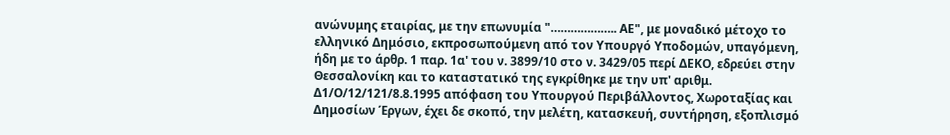ανώνυμης εταιρίας, με την επωνυμία "……………….. ΑΕ", με μοναδικό μέτοχο το ελληνικό Δημόσιο, εκπροσωπούμενη από τον Υπουργό Υποδομών, υπαγόμενη, ήδη με το άρθρ. 1 παρ. 1α' του ν. 3899/10 στο ν. 3429/05 περί ΔΕΚΟ, εδρεύει στην Θεσσαλονίκη και το καταστατικό της εγκρίθηκε με την υπ' αριθμ. Δ1/Ο/12/121/8.8.1995 απόφαση του Υπουργού Περιβάλλοντος, Χωροταξίας και Δημοσίων Έργων, έχει δε σκοπό, την μελέτη, κατασκευή, συντήρηση, εξοπλισμό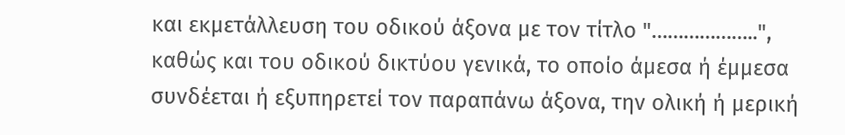και εκμετάλλευση του οδικού άξονα με τον τίτλο "………………..", καθώς και του οδικού δικτύου γενικά, το οποίο άμεσα ή έμμεσα συνδέεται ή εξυπηρετεί τον παραπάνω άξονα, την ολική ή μερική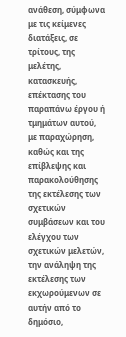ανάθεση, σύμφωνα με τις κείμενες διατάξεις, σε τρίτους, της μελέτης, κατασκευής, επέκτασης του παραπάνω έργου ή τμημάτων αυτού, με παραχώρηση, καθώς και της επίβλεψης και παρακολούθησης της εκτέλεσης των σχετικών συμβάσεων και του ελέγχου των σχετικών μελετών, την ανάληψη της εκτέλεσης των εκχωρούμενων σε αυτήν από το δημόσιο,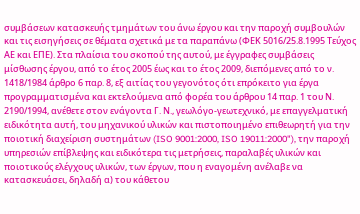συμβάσεων κατασκευής τμημάτων του άνω έργου και την παροχή συμβουλών και τις εισηγήσεις σε θέματα σχετικά με τα παραπάνω (ΦΕΚ 5016/25.8.1995 Τεύχος ΑΕ και ΕΠΕ). Στα πλαίσια του σκοπού της αυτού, με έγγραφες συμβάσεις μίσθωσης έργου, από το έτος 2005 έως και το έτος 2009, διεπόμενες από το ν. 1418/1984 άρθρο 6 παρ. 8, εξ αιτίας του γεγονότος ότι επρόκειτο για έργα προγραμματισμένα και εκτελούμενα από φορέα του άρθρου 14 παρ. 1 του Ν. 2190/1994, ανέθετε στον ενάγοντα Γ. Ν., γεωλόγο-γεωτεχνικό, με επαγγελματική ειδικότητα αυτή, του μηχανικού υλικών και πιστοποιημένο επιθεωρητή για την ποιοτική διαχείριση συστημάτων (ISO 9001:2000, ISO 19011:2000"), την παροχή υπηρεσιών επίβλεψης και ειδικότερα τις μετρήσεις, παραλαβές υλικών και ποιοτικούς ελέγχους υλικών, των έργων, που η εναγομένη ανέλαβε να κατασκευάσει, δηλαδή α) του κάθετου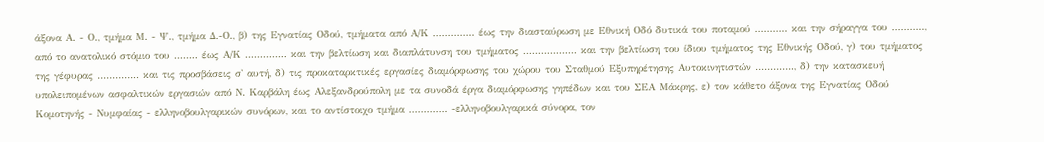άξονα Α. - Ο., τμήμα Μ. - Ψ., τμήμα Δ.-Ο., β) της Εγνατίας Οδού, τμήματα από Α/Κ ………….. έως την διασταύρωση με Εθνική Οδό δυτικά του ποταμού ……….. και την σήραγγα του ……….., από το ανατολικό στόμιο του …….. έως Α/Κ ………….. και την βελτίωση και διαπλάτυνση του τμήματος ……………… και την βελτίωση του ίδιου τμήματος της Εθνικής Οδού, γ) του τμήματος της γέφυρας ………….. και τις προσβάσεις σ' αυτή, δ) τις προκαταρκτικές εργασίες διαμόρφωσης του χώρου του Σταθμού Εξυπηρέτησης Αυτοκινητιστών …………., δ) την κατασκευή υπολειπομένων ασφαλτικών εργασιών από Ν. Καρβάλη έως Αλεξανδρούπολη με τα συνοδά έργα διαμόρφωσης γηπέδων και του ΣΕΑ Μάκρης, ε) τον κάθετο άξονα της Εγνατίας Οδού Κομοτηνής - Νυμφαίας - ελληνοβουλγαρικών συνόρων, και το αντίστοιχο τμήμα …………. -ελληνοβουλγαρικά σύνορα, τον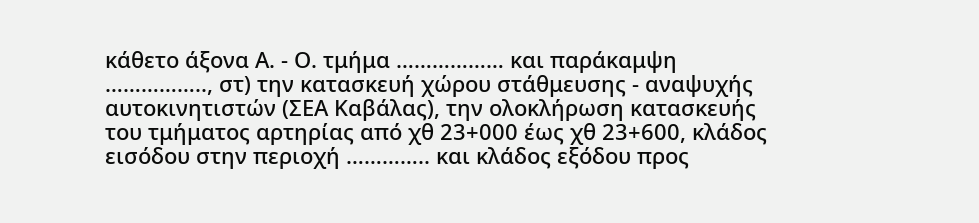κάθετο άξονα Α. - Ο. τμήμα ……………… και παράκαμψη …………….., στ) την κατασκευή χώρου στάθμευσης - αναψυχής αυτοκινητιστών (ΣΕΑ Καβάλας), την ολοκλήρωση κατασκευής του τμήματος αρτηρίας από χθ 23+000 έως χθ 23+600, κλάδος εισόδου στην περιοχή ………….. και κλάδος εξόδου προς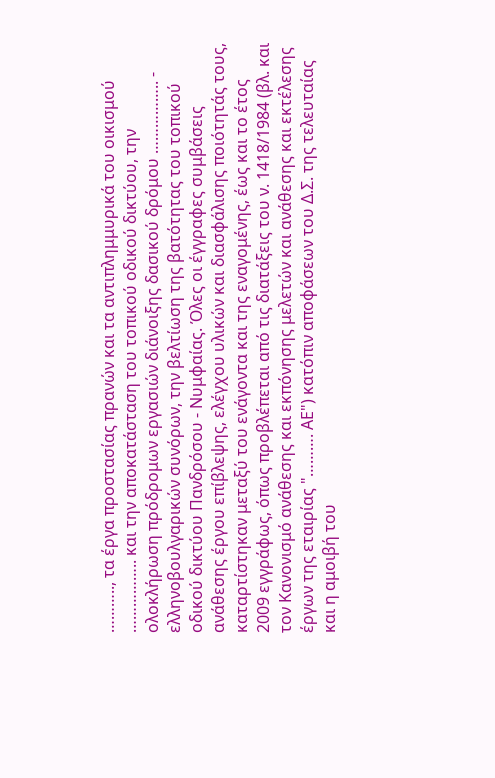……….., τα έργα προστασίας πρανών και τα αντιπλημμυρικά του οικισμού …………….. και την αποκατάσταση του τοπικού οδικού δικτύου, την ολοκλήρωση πρόδρομων εργασιών διάνοιξης δασικού δρόμου …………….. - ελληνοβουλγαρικών συνόρων, την βελτίωση της βατότητας του τοπικού οδικού δικτύου Πανδρόσου - Νυμφαίας. Όλες οι έγγραφες συμβάσεις ανάθεσης έργου επίβλεψης, ελέγχου υλικών και διασφάλισης ποιότητάς τους, καταρτίστηκαν μεταξύ του ενάγοντα και της εναγομένης, έως και το έτος 2009 εγγράφως, όπως προβλέπεται από τις διατάξεις του ν. 1418/1984 (βλ. και τον Κανονισμό ανάθεσης και εκπόνησης μελετών και ανάθεσης και εκτέλεσης έργων της εταιρίας "………. ΑΕ") κατόπιν αποφάσεων του Δ.Σ. της τελευταίας και η αμοιβή του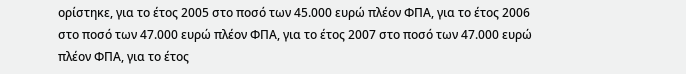ορίστηκε, για το έτος 2005 στο ποσό των 45.000 ευρώ πλέον ΦΠΑ, για το έτος 2006 στο ποσό των 47.000 ευρώ πλέον ΦΠΑ, για το έτος 2007 στο ποσό των 47.000 ευρώ πλέον ΦΠΑ, για το έτος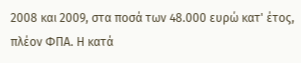2008 και 2009, στα ποσά των 48.000 ευρώ κατ' έτος, πλέον ΦΠΑ. Η κατά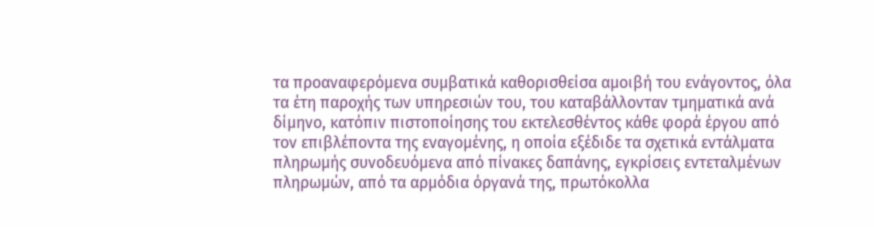τα προαναφερόμενα συμβατικά καθορισθείσα αμοιβή του ενάγοντος, όλα τα έτη παροχής των υπηρεσιών του, του καταβάλλονταν τμηματικά ανά δίμηνο, κατόπιν πιστοποίησης του εκτελεσθέντος κάθε φορά έργου από τον επιβλέποντα της εvαγομέvης, η οποία εξέδιδε τα σχετικά εντάλματα πληρωμής συνοδευόμενα από πίνακες δαπάνης, εγκρίσεις εντεταλμένων πληρωμών, από τα αρμόδια όργανά της, πρωτόκολλα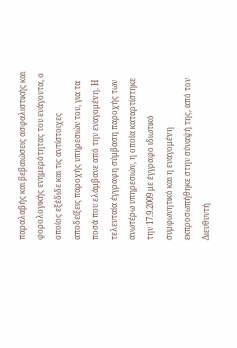παραλαβής και βεβαιώσεις ασφαλιστικής και φορολογικής ενημερότητας του ενάγοντα, ο οποίος εξέδιδε και τις αντίστοιχες αποδείξεις παροχής υπηρεσιών του, για τα ποσά που ελάμβανε από την εναγομέvη. Η τελευταία έγγραφη σύμβαση παροχής των ανωτέρω υπηρεσιών, η οποία καταρτίστηκε την 17.9.2009 με έγγραφο ιδιωτικό συμφωνητικό και η εναγομέvη εκπροσωπήθηκε στην σύναψή της, από τον Διευθυντή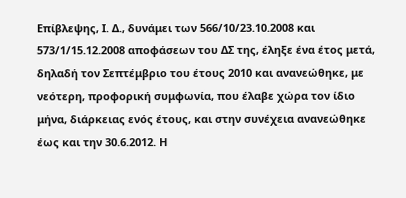Επίβλεψης, Ι. Δ., δυνάμει των 566/10/23.10.2008 και 573/1/15.12.2008 αποφάσεων του ΔΣ της, έληξε ένα έτος μετά, δηλαδή τον Σεπτέμβριο του έτους 2010 και ανανεώθηκε, με νεότερη, προφορική συμφωνία, που έλαβε χώρα τον ίδιο μήνα, διάρκειας ενός έτους, και στην συνέχεια ανανεώθηκε έως και την 30.6.2012. Η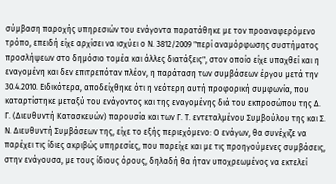σύμβαση παροχής υπηρεσιών του ενάγοντα παρατάθηκε με τον προαναφερόμενο τρόπο, επειδή είχε αρχίσει να ισχύει ο Ν. 3812/2009 "περί αναμόρφωσης συστήματος προσλήψεων στο δημόσιο τομέα και άλλες διατάξεις", στον οποίο είχε υπαχθεί και η εvαγομέvη και δεν επιτρεπόταν πλέον, η παράταση των συμβάσεων έργου μετά την 30.4.2010. Ειδικότερα, αποδείχθηκε ότι η νεότερη αυτή προφορική συμφωνία, που καταρτίστηκε μεταξύ του ενάγοντος και της εναγομένης διά του εκπροσώπου της Δ. Γ. (Διευθυντή Κατασκευών) παρουσία και των Γ. Τ. εντεταλμένου Συμβούλου της και Σ. Ν. Διευθυντή Συμβάσεων της, είχε το εξής περιεχόμενο: Ο ενάγων, θα συνέχιζε να παρέχει τις ίδιες ακριβώς υπηρεσίες, που παρείχε και με τις προηγούμενες συμβάσεις, στην ενάγουσα, με τους ίδιους όρους, δηλαδή θα ήταν υποχρεωμένος να εκτελεί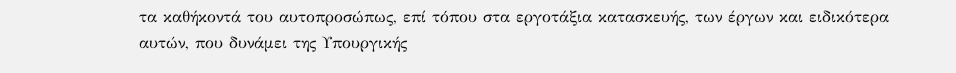τα καθήκοντά του αυτοπροσώπως, επί τόπου στα εργοτάξια κατασκευής, των έργων και ειδικότερα αυτών, που δυνάμει της Υπουργικής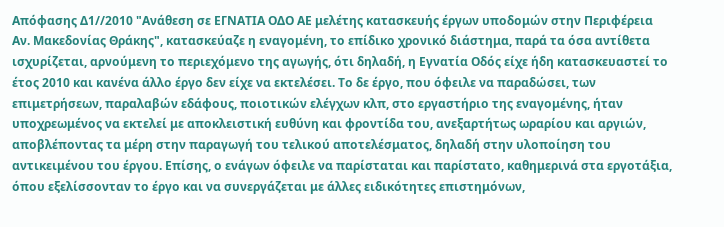Απόφασης Δ1//2010 "Ανάθεση σε ΕΓΝΑΤΙΑ ΟΔΟ ΑΕ μελέτης κατασκευής έργων υποδομών στην Περιφέρεια Αν. Μακεδονίας Θράκης", κατασκεύαζε η εναγομένη, το επίδικο χρονικό διάστημα, παρά τα όσα αντίθετα ισχυρίζεται, αρνούμενη το περιεχόμενο της αγωγής, ότι δηλαδή, η Εγνατία Οδός είχε ήδη κατασκευαστεί το έτος 2010 και κανένα άλλο έργο δεν είχε να εκτελέσει. Το δε έργο, που όφειλε να παραδώσει, των επιμετρήσεων, παραλαβών εδάφους, ποιοτικών ελέγχων κλπ, στο εργαστήριο της εναγομένης, ήταν υποχρεωμένος να εκτελεί με αποκλειστική ευθύνη και φροντίδα του, ανεξαρτήτως ωραρίου και αργιών, αποβλέποντας τα μέρη στην παραγωγή του τελικού αποτελέσματος, δηλαδή στην υλοποίηση του αντικειμένου του έργου. Επίσης, ο ενάγων όφειλε να παρίσταται και παρίστατο, καθημερινά στα εργοτάξια, όπου εξελίσσονταν το έργο και να συνεργάζεται με άλλες ειδικότητες επιστημόνων,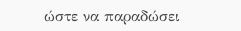ώστε να παραδώσει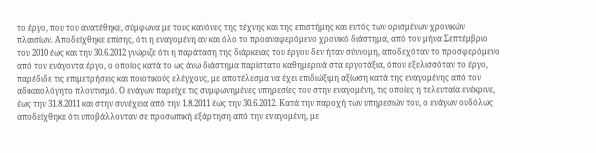το έργο, που του ανατέθηκε, σύμφωνα με τους κανόνες της τέχνης και της επιστήμης και εντός των ορισμένων χρονικών πλαισίων. Αποδείχθηκε επίσης, ότι η εναγομένη αν και όλο το προαναφερόμενο χρονικό διάστημα, από τον μήνα Σεπτέμβριο του 2010 έως και την 30.6.2012 γνώριζε ότι η παράταση της διάρκειας του έργου δεν ήταν σύννομη, αποδεχόταν το προσφερόμενο από τον ενάγοντα έργο, ο οποίος κατά το ως άνω διάστημα παρίστατο καθημερινά στα εργοτάξια, όπου εξελισσόταν το έργο, παρέδιδε τις επιμετρήσεις και ποιοτικούς ελέγχους, με αποτέλεσμα να έχει επιδιώξιμη αξίωση κατά της εναγομένης από τον αδικαιολόγητο πλουτισμό. Ο ενάγων παρείχε τις συμφωνημένες υπηρεσίες του στην εναγομένη, τις οποίες η τελευταία ενέκρινε, έως την 31.8.2011 και στην συνέχεια από την 1.8.2011 έως την 30.6.2012. Κατά την παροχή των υπηρεσιών του, ο ενάγων ουδόλως αποδείχθηκε ότι υποβάλλονταν σε προσωπική εξάρτηση από την εvαγομένη, με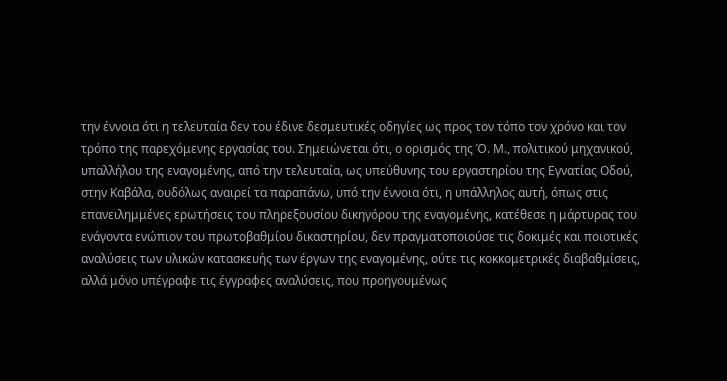την έννοια ότι η τελευταία δεν του έδινε δεσμευτικές οδηγίες ως προς τον τόπο τον χρόνο και τον τρόπο της παρεχόμενης εργασίας του. Σημειώνεται ότι, ο ορισμός της Ό. Μ., πολιτικού μηχανικού, υπαλλήλου της εναγομένης, από την τελευταία, ως υπεύθυνης του εργαστηρίου της Εγνατίας Οδού, στην Καβάλα, ουδόλως αναιρεί τα παραπάνω, υπό την έννοια ότι, η υπάλληλος αυτή, όπως στις επανειλημμένες ερωτήσεις του πληρεξουσίου δικηγόρου της εναγομένης, κατέθεσε η μάρτυρας του ενάγοντα ενώπιον του πρωτοβαθμίου δικαστηρίου, δεν πραγματοποιούσε τις δοκιμές και ποιοτικές αναλύσεις των υλικών κατασκευής των έργων της εναγομένης, ούτε τις κοκκομετρικές διαβαθμίσεις, αλλά μόνο υπέγραφε τις έγγραφες αναλύσεις, που προηγουμένως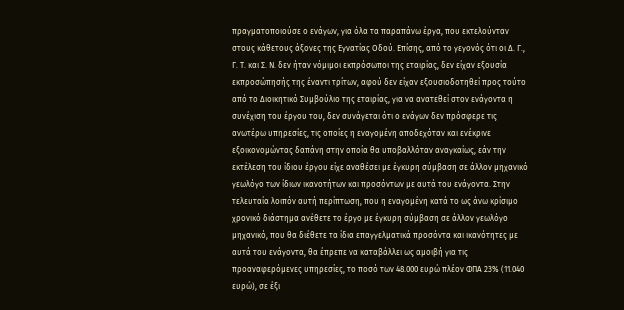πραγματοποιούσε ο ενάγων, για όλα τα παραπάνω έργα, που εκτελούνταν στους κάθετους άξονες της Εγνατίας Οδού. Επίσης, από το γεγονός ότι οι Δ. Γ., Γ. Τ. και Σ. Ν. δεν ήταν νόμιμοι εκπρόσωποι της εταιρίας, δεν είχαν εξουσία εκπροσώπησής της έναντι τρίτων, αφού δεν είχαν εξουσιοδοτηθεί προς τούτο από το Διοικητικό Συμβούλιο της εταιρίας, για να ανατεθεί στον ενάγοντα η συνέχιση του έργου του, δεν συνάγεται ότι ο ενάγων δεν πρόσφερε τις ανωτέρω υπηρεσίες, τις οποίες η εναγομένη αποδεχόταν και ενέκρινε εξοικονομώντας δαπάνη στην οποία θα υποβαλλόταν αναγκαίως, εάν την εκτέλεση του ίδιου έργου είχε αναθέσει με έγκυρη σύμβαση σε άλλον μηχανικό γεωλόγο των ίδιων ικανοτήτων και προσόντων με αυτά του ενάγοντα. Στην τελευταία λοιπόν αυτή περίπτωση, που η εναγομένη κατά το ως άνω κρίσιμο χρονικό διάστημα ανέθετε το έργο με έγκυρη σύμβαση σε άλλον γεωλόγο μηχανικό, που θα διέθετε τα ίδια επαγγελματικά προσόντα και ικανότητες με αυτά του ενάγοντα, θα έπρεπε να καταβάλλει ως αμοιβή για τις προαναφερόμενες υπηρεσίες, το ποσό των 48.000 ευρώ πλέον ΦΠΑ 23% (11.040 ευρώ), σε έξι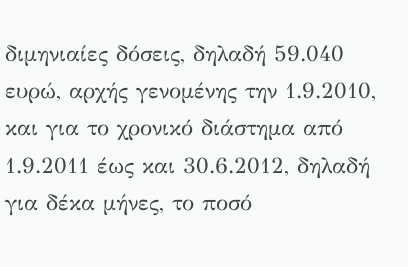διμηνιαίες δόσεις, δηλαδή 59.040 ευρώ, αρχής γενομένης την 1.9.2010, και για το χρονικό διάστημα από 1.9.2011 έως και 30.6.2012, δηλαδή για δέκα μήνες, το ποσό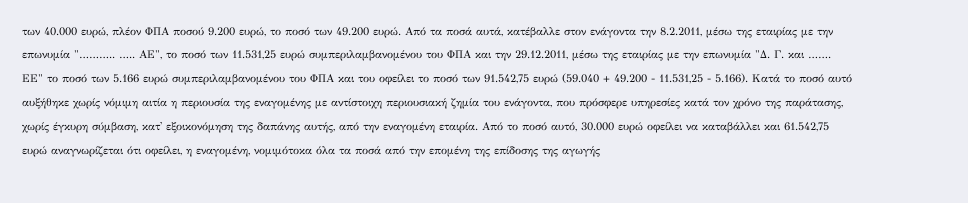των 40.000 ευρώ, πλέον ΦΠΑ ποσού 9.200 ευρώ, το ποσό των 49.200 ευρώ. Από τα ποσά αυτά, κατέβαλλε στον ενάγοντα την 8.2.2011, μέσω της εταιρίας με την επωνυμία "……….. ….. ΑΕ", το ποσό των 11.531,25 ευρώ συμπεριλαμβανομένου του ΦΠΑ και την 29.12.2011, μέσω της εταιρίας με την επωνυμία "Δ. Γ. και ……. ΕΕ" το ποσό των 5.166 ευρώ συμπεριλαμβανομένου του ΦΠΑ και του οφείλει το ποσό των 91.542,75 ευρώ (59.040 + 49.200 - 11.531,25 - 5.166). Κατά το ποσό αυτό αυξήθηκε χωρίς νόμιμη αιτία η περιουσία της εναγομένης με αντίστοιχη περιουσιακή ζημία του ενάγοντα, που πρόσφερε υπηρεσίες κατά τον χρόνο της παράτασης, χωρίς έγκυρη σύμβαση, κατ' εξοικονόμηση της δαπάνης αυτής, από την εναγομένη εταιρία. Από το ποσό αυτό, 30.000 ευρώ οφείλει να καταβάλλει και 61.542,75 ευρώ αναγνωρίζεται ότι οφείλει, η εναγομένη, νομιμότοκα όλα τα ποσά από την επομένη της επίδοσης της αγωγής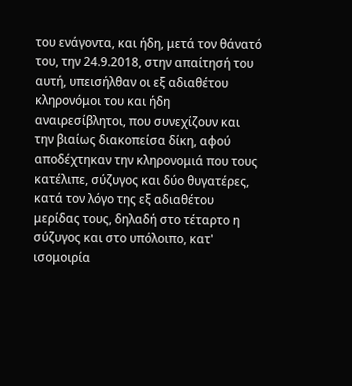του ενάγοντα, και ήδη, μετά τον θάνατό του, την 24.9.2018, στην απαίτησή του αυτή, υπεισήλθαν οι εξ αδιαθέτου κληρονόμοι του και ήδη αναιρεσίβλητοι, που συνεχίζουν και την βιαίως διακοπείσα δίκη, αφού αποδέχτηκαν την κληρονομιά που τους κατέλιπε, σύζυγος και δύο θυγατέρες, κατά τον λόγο της εξ αδιαθέτου μερίδας τους, δηλαδή στο τέταρτο η σύζυγος και στο υπόλοιπο, κατ' ισομοιρία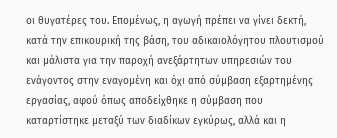οι θυγατέρες του. Επομένως, η αγωγή πρέπει να γίνει δεκτή, κατά την επικουρική της βάση, του αδικαιολόγητου πλουτισμού και μάλιστα για την παροχή ανεξάρτητων υπηρεσιών του ενάγοντος στην εναγομένη και όχι από σύμβαση εξαρτημένης εργασίας, αφού όπως αποδείχθηκε η σύμβαση που καταρτίστηκε μεταξύ των διαδίκων εγκύρως, αλλά και η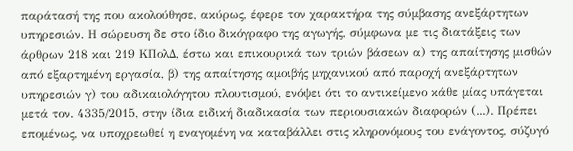παράτασή της που ακολούθησε, ακύρως, έφερε τον χαρακτήρα της σύμβασης ανεξάρτητων υπηρεσιών. Η σώρευση δε στο ίδιο δικόγραφο της αγωγής, σύμφωνα με τις διατάξεις των άρθρων 218 και 219 ΚΠολΔ, έστω και επικουρικά των τριών βάσεων α) της απαίτησης μισθών από εξαρτημένη εργασία, β) της απαίτησης αμοιβής μηχανικού από παροχή ανεξάρτητων υπηρεσιών γ) του αδικαιολόγητου πλουτισμού, ενόψει ότι το αντικείμενο κάθε μίας υπάγεται μετά τον. 4335/2015, στην ίδια ειδική διαδικασία των περιουσιακών διαφορών (...). Πρέπει επομένως, να υποχρεωθεί η εναγομένη να καταβάλλει στις κληρονόμους του ενάγοντος, σύζυγό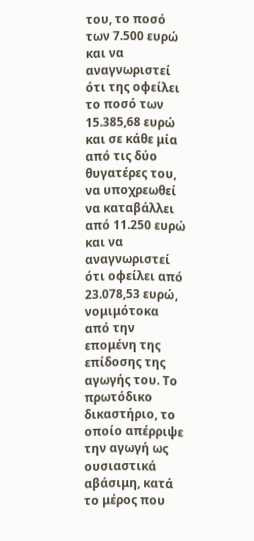του, το ποσό των 7.500 ευρώ και να αναγνωριστεί ότι της οφείλει το ποσό των 15.385,68 ευρώ και σε κάθε μία από τις δύο θυγατέρες του, να υποχρεωθεί να καταβάλλει από 11.250 ευρώ και να αναγνωριστεί ότι οφείλει από 23.078,53 ευρώ, νομιμότοκα από την επομένη της επίδοσης της αγωγής του. Το πρωτόδικο δικαστήριο, το οποίο απέρριψε την αγωγή ως ουσιαστικά αβάσιμη, κατά το μέρος που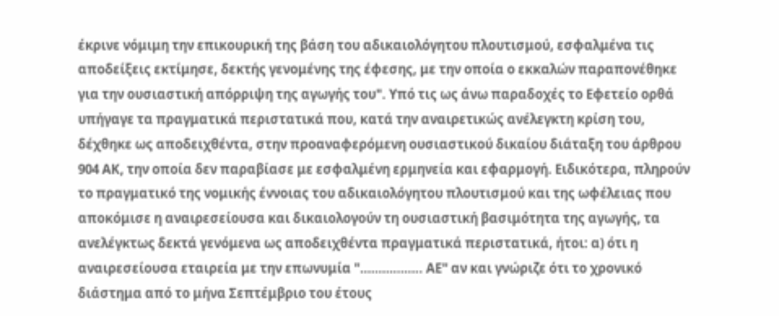έκρινε νόμιμη την επικουρική της βάση του αδικαιολόγητου πλουτισμού, εσφαλμένα τις αποδείξεις εκτίμησε, δεκτής γενομένης της έφεσης, με την οποία ο εκκαλών παραπονέθηκε για την ουσιαστική απόρριψη της αγωγής του". Υπό τις ως άνω παραδοχές το Εφετείο ορθά υπήγαγε τα πραγματικά περιστατικά που, κατά την αναιρετικώς ανέλεγκτη κρίση του, δέχθηκε ως αποδειχθέντα, στην προαναφερόμενη ουσιαστικού δικαίου διάταξη του άρθρου 904 ΑΚ, την οποία δεν παραβίασε με εσφαλμένη ερμηνεία και εφαρμογή. Ειδικότερα, πληρούν το πραγματικό της νομικής έννοιας του αδικαιολόγητου πλουτισμού και της ωφέλειας που αποκόμισε η αναιρεσείουσα και δικαιολογούν τη ουσιαστική βασιμότητα της αγωγής, τα ανελέγκτως δεκτά γενόμενα ως αποδειχθέντα πραγματικά περιστατικά, ήτοι: α) ότι η αναιρεσείουσα εταιρεία με την επωνυμία "…………….. ΑΕ" αν και γνώριζε ότι το χρονικό διάστημα από το μήνα Σεπτέμβριο του έτους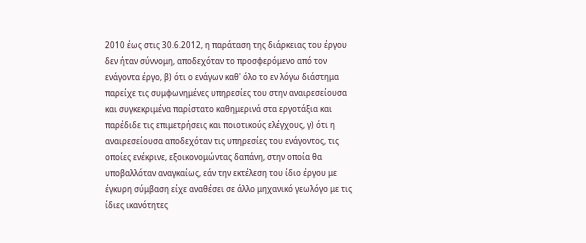2010 έως στις 30.6.2012, η παράταση της διάρκειας του έργου δεν ήταν σύννομη, αποδεχόταν το προσφερόμενο από τον ενάγοντα έργο, β) ότι ο ενάγων καθ' όλο το εν λόγω διάστημα παρείχε τις συμφωνημένες υπηρεσίες του στην αναιρεσείουσα και συγκεκριμένα παρίστατο καθημερινά στα εργοτάξια και παρέδιδε τις επιμετρήσεις και ποιοτικούς ελέγχους, γ) ότι η αναιρεσείουσα αποδεχόταν τις υπηρεσίες του ενάγοντος, τις οποίες ενέκρινε, εξοικονομώντας δαπάνη, στην οποία θα υποβαλλόταν αναγκαίως, εάν την εκτέλεση του ίδιο έργου με έγκυρη σύμβαση είχε αναθέσει σε άλλο μηχανικό γεωλόγο με τις ίδιες ικανότητες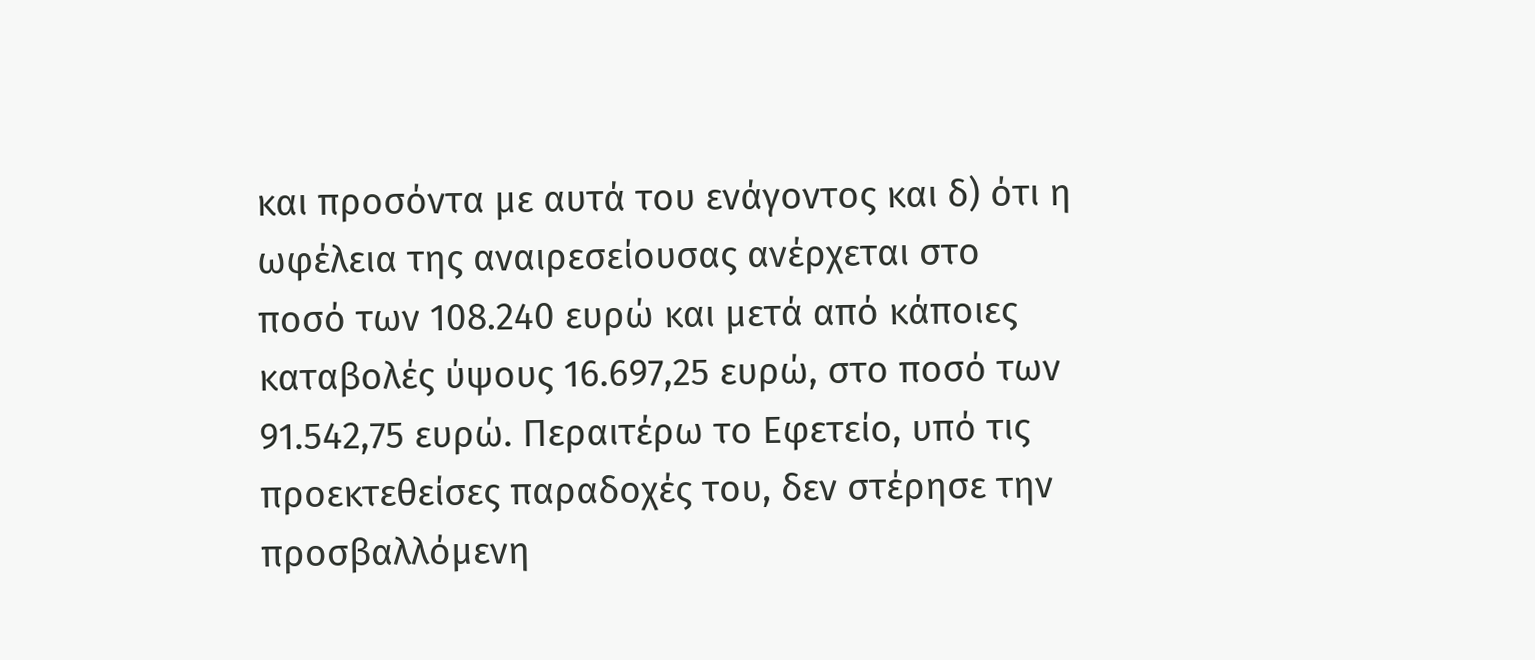και προσόντα με αυτά του ενάγοντος και δ) ότι η ωφέλεια της αναιρεσείουσας ανέρχεται στο ποσό των 108.240 ευρώ και μετά από κάποιες καταβολές ύψους 16.697,25 ευρώ, στο ποσό των 91.542,75 ευρώ. Περαιτέρω το Εφετείο, υπό τις προεκτεθείσες παραδοχές του, δεν στέρησε την προσβαλλόμενη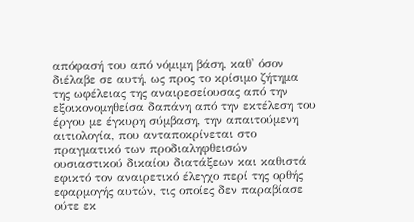απόφασή του από νόμιμη βάση, καθ' όσον διέλαβε σε αυτή, ως προς το κρίσιμο ζήτημα της ωφέλειας της αναιρεσείουσας από την εξοικονομηθείσα δαπάνη από την εκτέλεση του έργου με έγκυρη σύμβαση, την απαιτούμενη αιτιολογία, που ανταποκρίνεται στο πραγματικό των προδιαληφθεισών ουσιαστικού δικαίου διατάξεων και καθιστά εφικτό τον αναιρετικό έλεγχο περί της ορθής εφαρμογής αυτών, τις οποίες δεν παραβίασε ούτε εκ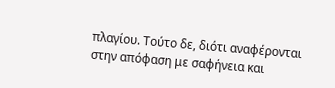πλαγίου. Τούτο δε, διότι αναφέρονται στην απόφαση με σαφήνεια και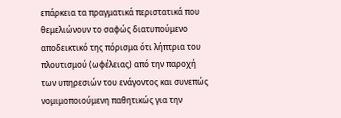επάρκεια τα πραγματικά περιστατικά που θεμελιώνουν το σαφώς διατυπούμενο αποδεικτικό της πόρισμα ότι λήπτρια του πλουτισμού (ωφέλειας) από την παροχή των υπηρεσιών του ενάγοντος και συνεπώς νομιμοποιούμενη παθητικώς για την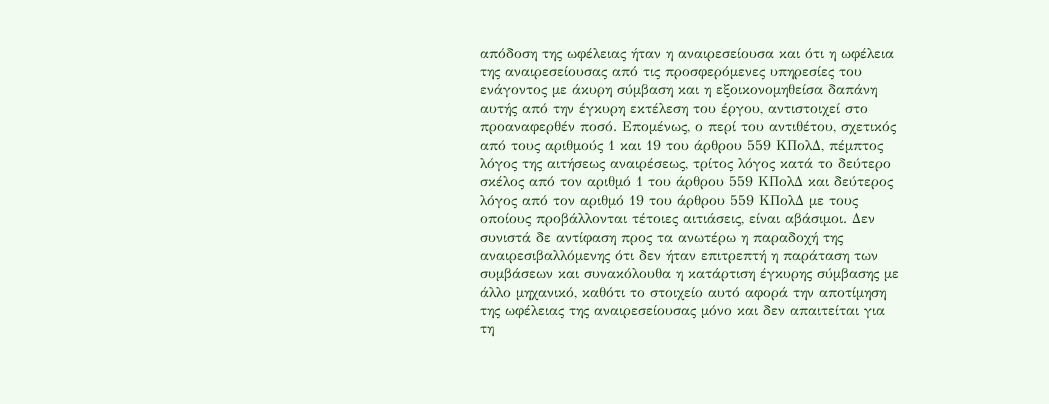απόδοση της ωφέλειας ήταν η αναιρεσείουσα και ότι η ωφέλεια της αναιρεσείουσας από τις προσφερόμενες υπηρεσίες του ενάγοντος με άκυρη σύμβαση και η εξοικονομηθείσα δαπάνη αυτής από την έγκυρη εκτέλεση του έργου, αντιστοιχεί στο προαναφερθέν ποσό. Επομένως, ο περί του αντιθέτου, σχετικός από τους αριθμούς 1 και 19 του άρθρου 559 ΚΠολΔ, πέμπτος λόγος της αιτήσεως αναιρέσεως, τρίτος λόγος κατά το δεύτερο σκέλος από τον αριθμό 1 του άρθρου 559 ΚΠολΔ και δεύτερος λόγος από τον αριθμό 19 του άρθρου 559 ΚΠολΔ με τους οποίους προβάλλονται τέτοιες αιτιάσεις, είναι αβάσιμοι. Δεν συνιστά δε αντίφαση προς τα ανωτέρω η παραδοχή της αναιρεσιβαλλόμενης ότι δεν ήταν επιτρεπτή η παράταση των συμβάσεων και συνακόλουθα η κατάρτιση έγκυρης σύμβασης με άλλο μηχανικό, καθότι το στοιχείο αυτό αφορά την αποτίμηση της ωφέλειας της αναιρεσείουσας μόνο και δεν απαιτείται για τη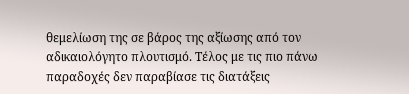θεμελίωση της σε βάρος της αξίωσης από τον αδικαιολόγητο πλουτισμό. Τέλος με τις πιο πάνω παραδοχές δεν παραβίασε τις διατάξεις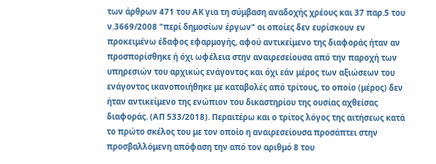των άρθρων 471 του ΑΚ για τη σύμβαση αναδοχής χρέους και 37 παρ.5 του ν.3669/2008 "περί δημοσίων έργων" οι οποίες δεν ευρίσκουν εν προκειμένω έδαφος εφαρμογής, αφού αντικείμενο της διαφοράς ήταν αν προσπορίσθηκε ή όχι ωφέλεια στην αναιρεσείουσα από την παροχή των υπηρεσιών του αρχικώς ενάγοντος και όχι εάν μέρος των αξιώσεων του ενάγοντος ικανοποιήθηκε με καταβολές από τρίτους, το οποίο (μέρος) δεν ήταν αντικείμενο της ενώπιον του δικαστηρίου της ουσίας αχθείσας διαφοράς. (ΑΠ 533/2018). Περαιτέρω και ο τρίτος λόγος της αιτήσεως κατά το πρώτο σκέλος του με τον οποίο η αναιρεσείουσα προσάπτει στην προσβαλλόμενη απόφαση την από τον αριθμό 8 του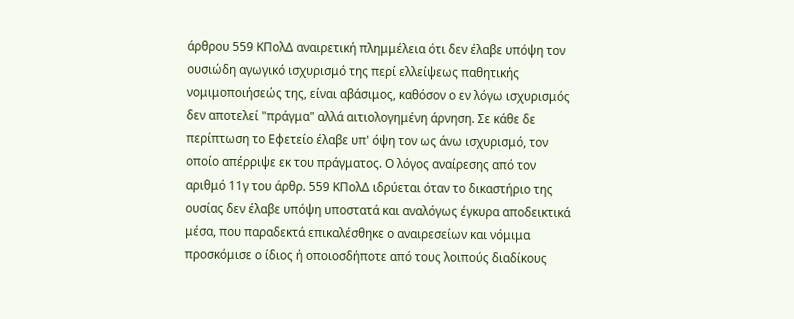άρθρου 559 ΚΠολΔ αναιρετική πλημμέλεια ότι δεν έλαβε υπόψη τον ουσιώδη αγωγικό ισχυρισμό της περί ελλείψεως παθητικής νομιμοποιήσεώς της, είναι αβάσιμος, καθόσον ο εν λόγω ισχυρισμός δεν αποτελεί "πράγμα" αλλά αιτιολογημένη άρνηση. Σε κάθε δε περίπτωση το Εφετείο έλαβε υπ' όψη τον ως άνω ισχυρισμό, τον οποίο απέρριψε εκ του πράγματος. Ο λόγος αναίρεσης από τον αριθμό 11γ του άρθρ. 559 ΚΠολΔ ιδρύεται όταν το δικαστήριο της ουσίας δεν έλαβε υπόψη υποστατά και αναλόγως έγκυρα αποδεικτικά μέσα, που παραδεκτά επικαλέσθηκε ο αναιρεσείων και νόμιμα προσκόμισε ο ίδιος ή οποιοσδήποτε από τους λοιπούς διαδίκους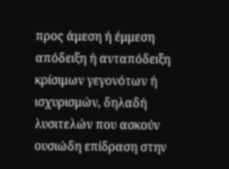προς άμεση ή έμμεση απόδειξη ή ανταπόδειξη κρίσιμων γεγονότων ή ισχυρισμών, δηλαδή λυσιτελών που ασκούν ουσιώδη επίδραση στην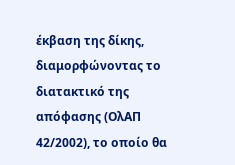έκβαση της δίκης, διαμορφώνοντας το διατακτικό της απόφασης (ΟλΑΠ 42/2002), το οποίο θα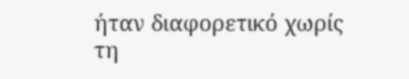ήταν διαφορετικό χωρίς τη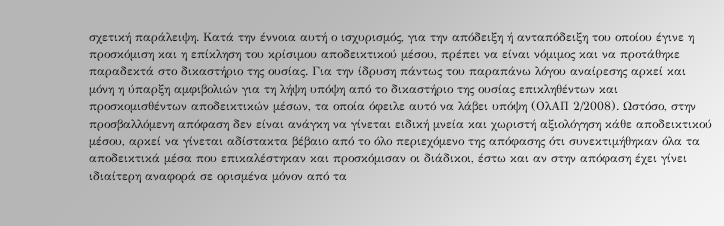σχετική παράλειψη. Κατά την έννοια αυτή ο ισχυρισμός, για την απόδειξη ή ανταπόδειξη του οποίου έγινε η προσκόμιση και η επίκληση του κρίσιμου αποδεικτικού μέσου, πρέπει να είναι νόμιμος και να προτάθηκε παραδεκτά στο δικαστήριο της ουσίας. Για την ίδρυση πάντως του παραπάνω λόγου αναίρεσης αρκεί και μόνη η ύπαρξη αμφιβολιών για τη λήψη υπόψη από το δικαστήριο της ουσίας επικληθέντων και προσκομισθέντων αποδεικτικών μέσων, τα οποία όφειλε αυτό να λάβει υπόψη (ΟλΑΠ 2/2008). Ωστόσο, στην προσβαλλόμενη απόφαση δεν είναι ανάγκη να γίνεται ειδική μνεία και χωριστή αξιολόγηση κάθε αποδεικτικού μέσου, αρκεί να γίνεται αδίστακτα βέβαιο από το όλο περιεχόμενο της απόφασης ότι συνεκτιμήθηκαν όλα τα αποδεικτικά μέσα που επικαλέστηκαν και προσκόμισαν οι διάδικοι, έστω και αν στην απόφαση έχει γίνει ιδιαίτερη αναφορά σε ορισμένα μόνον από τα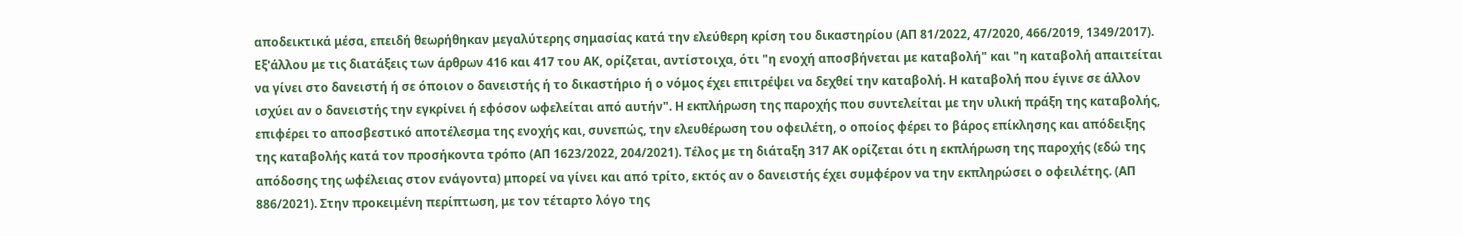αποδεικτικά μέσα, επειδή θεωρήθηκαν μεγαλύτερης σημασίας κατά την ελεύθερη κρίση του δικαστηρίου (ΑΠ 81/2022, 47/2020, 466/2019, 1349/2017). Εξ'άλλου με τις διατάξεις των άρθρων 416 και 417 του ΑΚ, ορίζεται, αντίστοιχα, ότι "η ενοχή αποσβήνεται με καταβολή" και "η καταβολή απαιτείται να γίνει στο δανειστή ή σε όποιον ο δανειστής ή το δικαστήριο ή ο νόμος έχει επιτρέψει να δεχθεί την καταβολή. Η καταβολή που έγινε σε άλλον ισχύει αν ο δανειστής την εγκρίνει ή εφόσον ωφελείται από αυτήν". Η εκπλήρωση της παροχής που συντελείται με την υλική πράξη της καταβολής, επιφέρει το αποσβεστικό αποτέλεσμα της ενοχής και, συνεπώς, την ελευθέρωση του οφειλέτη, ο οποίος φέρει το βάρος επίκλησης και απόδειξης της καταβολής κατά τον προσήκοντα τρόπο (ΑΠ 1623/2022, 204/2021). Τέλος με τη διάταξη 317 ΑΚ ορίζεται ότι η εκπλήρωση της παροχής (εδώ της απόδοσης της ωφέλειας στον ενάγοντα) μπορεί να γίνει και από τρίτο, εκτός αν ο δανειστής έχει συμφέρον να την εκπληρώσει ο οφειλέτης. (ΑΠ 886/2021). Στην προκειμένη περίπτωση, με τον τέταρτο λόγο της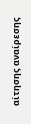αίτησης αναίρεσης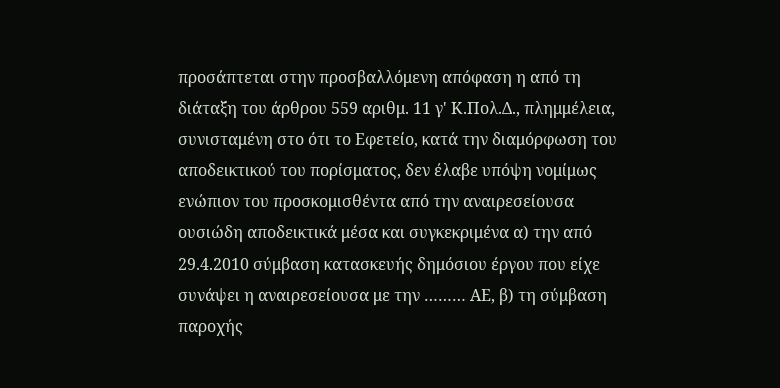προσάπτεται στην προσβαλλόμενη απόφαση η από τη διάταξη του άρθρου 559 αριθμ. 11 γ' Κ.Πολ.Δ., πλημμέλεια, συνισταμένη στο ότι το Εφετείο, κατά την διαμόρφωση του αποδεικτικού του πορίσματος, δεν έλαβε υπόψη νομίμως ενώπιον του προσκομισθέντα από την αναιρεσείουσα ουσιώδη αποδεικτικά μέσα και συγκεκριμένα α) την από 29.4.2010 σύμβαση κατασκευής δημόσιου έργου που είχε συνάψει η αναιρεσείουσα με την ……… ΑΕ, β) τη σύμβαση παροχής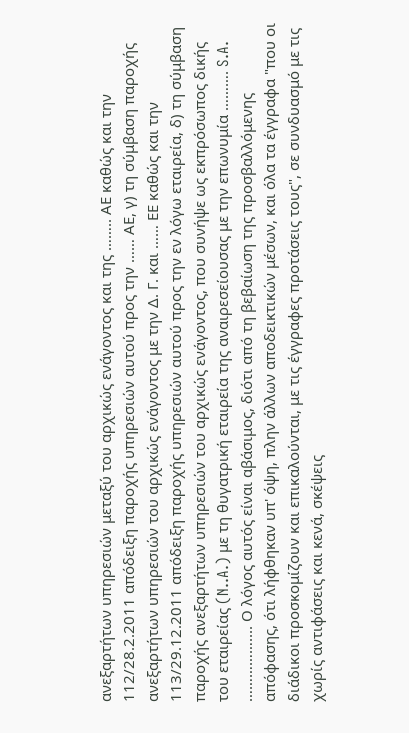ανεξαρτήτων υπηρεσιών μεταξύ του αρχικώς ενάγοντος και της …….. ΑΕ καθώς και την 112/28.2.2011 απόδειξη παροχής υπηρεσιών αυτού προς την …… ΑΕ, γ) τη σύμβαση παροχής ανεξαρτήτων υπηρεσιών του αρχικώς ενάγοντος με την Δ. Γ. και …… ΕΕ καθώς και την 113/29.12.2011 απόδειξη παροχής υπηρεσιών αυτού προς την εν λόγω εταιρεία, δ) τη σύμβαση παροχής ανεξαρτήτων υπηρεσιών του αρχικώς ενάγοντος, που συνήψε ως εκπρόσωπος δικής του εταιρείας (N..A.) με τη θυγατρική εταιρεία της αναιρεσείουσας με την επωνυμία ………. S.A. …………….... Ο λόγος αυτός είναι αβάσιμος, διότι από τη βεβαίωση της προσβαλλόμενης απόφασης, ότι λήφθηκαν υπ' όψη, πλην άλλων αποδεικτικών μέσων, και όλα τα έγγραφα "που οι διάδικοι προσκομίζουν και επικαλούνται, με τις έγγραφες προτάσεις τους", σε συνδυασμό με τις χωρίς αντιφάσεις και κενά, σκέψεις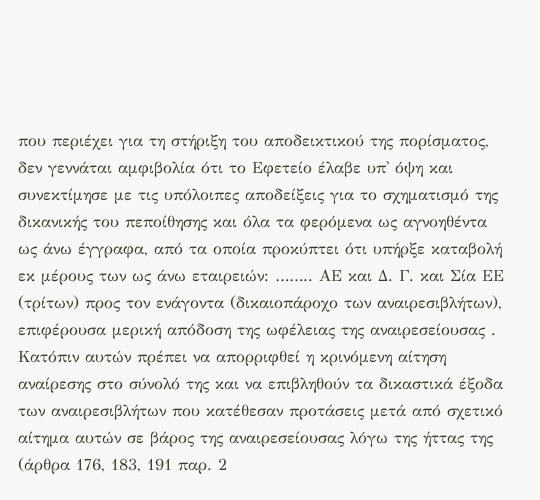που περιέχει για τη στήριξη του αποδεικτικού της πορίσματος, δεν γεννάται αμφιβολία ότι το Εφετείο έλαβε υπ' όψη και συνεκτίμησε με τις υπόλοιπες αποδείξεις για το σχηματισμό της δικανικής του πεποίθησης και όλα τα φερόμενα ως αγνοηθέντα ως άνω έγγραφα, από τα οποία προκύπτει ότι υπήρξε καταβολή εκ μέρους των ως άνω εταιρειών: …….. ΑΕ και Δ. Γ. και Σία ΕΕ (τρίτων) προς τον ενάγοντα (δικαιοπάροχο των αναιρεσιβλήτων), επιφέρουσα μερική απόδοση της ωφέλειας της αναιρεσείουσας . Κατόπιν αυτών πρέπει να απορριφθεί η κρινόμενη αίτηση αναίρεσης στο σύνολό της και να επιβληθούν τα δικαστικά έξοδα των αναιρεσιβλήτων που κατέθεσαν προτάσεις μετά από σχετικό αίτημα αυτών σε βάρος της αναιρεσείουσας λόγω της ήττας της (άρθρα 176, 183, 191 παρ. 2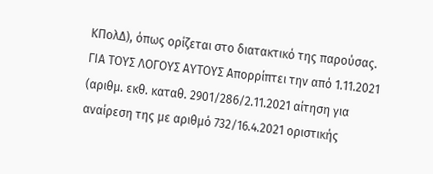ΚΠολΔ), όπως ορίζεται στο διατακτικό της παρούσας. ΓΙΑ ΤΟΥΣ ΛΟΓΟΥΣ ΑΥΤΟΥΣ Απορρίπτει την από 1.11.2021 (αριθμ. εκθ. καταθ. 2901/286/2.11.2021 αίτηση για αναίρεση της με αριθμό 732/16.4.2021 οριστικής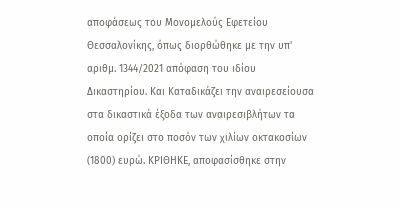αποφάσεως του Μονομελούς Εφετείου Θεσσαλονίκης, όπως διορθώθηκε με την υπ' αριθμ. 1344/2021 απόφαση του ιδίου Δικαστηρίου. Και Καταδικάζει την αναιρεσείουσα στα δικαστικά έξοδα των αναιρεσιβλήτων τα οποία ορίζει στο ποσόν των χιλίων οκτακοσίων (1800) ευρώ. ΚΡΙΘΗΚΕ, αποφασίσθηκε στην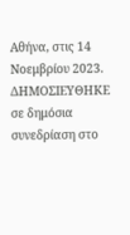Αθήνα, στις 14 Νοεμβρίου 2023. ΔΗΜΟΣΙΕΥΘΗΚΕ σε δημόσια συνεδρίαση στο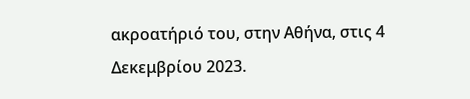ακροατήριό του, στην Αθήνα, στις 4 Δεκεμβρίου 2023.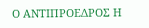Ο ΑΝΤΙΠΡΟΕΔΡΟΣ Η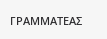ΓΡΑΜΜΑΤΕΑΣ